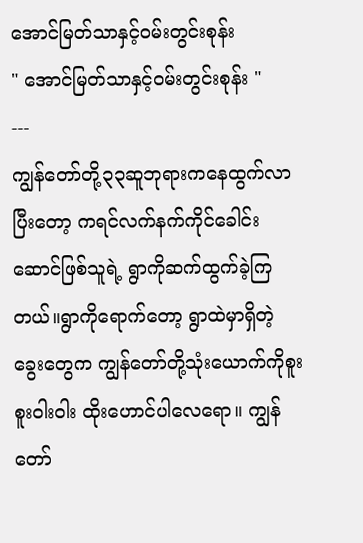အောင်မြတ်သာနှင့်ဝမ်းတွင်းစုန်း
" အောင်မြတ်သာနှင့်ဝမ်းတွင်းစုန်း "
---
ကျွန်တော်တို့၃၃ဆူဘုရားကနေထွက်လာပြီးတော့ ကရင်လက်နက်ကိုင်ခေါင်းဆောင်ဖြစ်သူရဲ့ ရွာကိုဆက်ထွက်ခဲ့ကြတယ်။ရွာကိုရောက်တော့ ရွာထဲမှာရှိတဲ့ ခွေးတွေက ကျွန်တော်တို့သုံးယောက်ကိုစူးစူးဝါးဝါး ထိုးဟောင်ပါလေရော။ ကျွန်တော်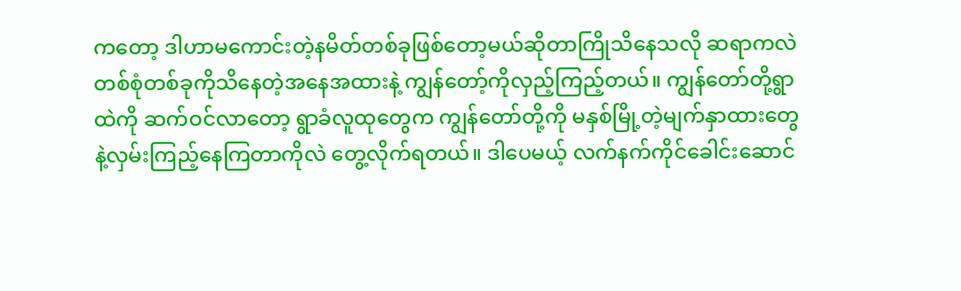ကတော့ ဒါဟာမကောင်းတဲ့နမိတ်တစ်ခုဖြစ်တော့မယ်ဆိုတာကြိုသိနေသလို ဆရာကလဲ တစ်စုံတစ်ခုကိုသိနေတဲ့အနေအထားနဲ့ ကျွန်တော့်ကိုလှည့်ကြည့်တယ်။ ကျွန်တော်တို့ရွာထဲကို ဆက်ဝင်လာတော့ ရွာခံလူထုတွေက ကျွန်တော်တို့ကို မနှစ်မြို့တဲ့မျက်နှာထားတွေနဲ့လှမ်းကြည့်နေကြတာကိုလဲ တွေ့လိုက်ရတယ်။ ဒါပေမယ့် လက်နက်ကိုင်ခေါင်းဆောင်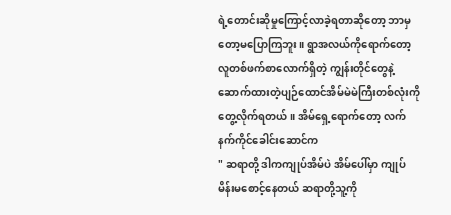ရဲ့တောင်းဆိုမှုကြောင့်လာခဲ့ရတာဆိုတော့ ဘာမှတော့မပြောကြဘူး။ ရွာအလယ်ကိုရောက်တော့ လူတစ်ဖက်စာလောက်ရှိတဲ့ ကျွန်းတိုင်တွေနဲ့ ဆောက်ထားတဲ့ပျဉ်ထောင်အိမ်မဲမဲကြီးတစ်လုံးကို တွေ့လိုက်ရတယ်။ အိမ်ရှေ့ရောက်တော့ လက်နက်ကိုင်ခေါင်းဆောင်က
" ဆရာတို့ ဒါကကျုပ်အိမ်ပဲ အိမ်ပေါ်မှာ ကျုပ်မိန်းမစောင့်နေတယ် ဆရာတို့သူ့ကို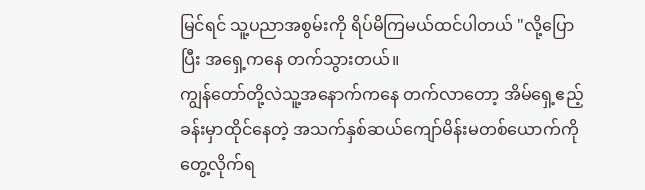မြင်ရင် သူ့ပညာအစွမ်းကို ရိပ်မိကြမယ်ထင်ပါတယ် "လို့ပြောပြီး အရှေ့ကနေ တက်သွားတယ်။
ကျွန်တော်တို့လဲသူ့အနောက်ကနေ တက်လာတော့ အိမ်ရှေ့ဧည့်ခန်းမှာထိုင်နေတဲ့ အသက်နှစ်ဆယ်ကျော်မိန်းမတစ်ယောက်ကိုတွေ့လိုက်ရ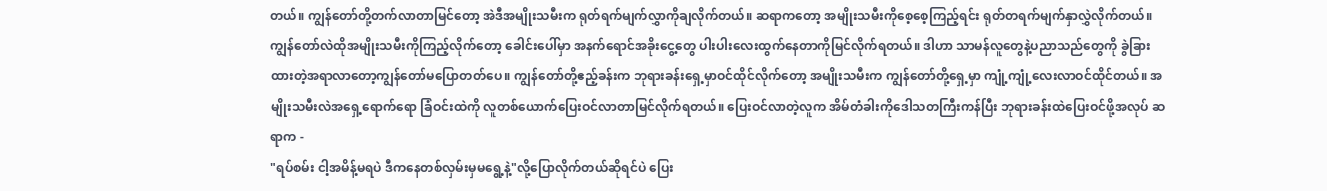တယ်။ ကျွန်တော်တို့တက်လာတာမြင်တော့ အဲဒီအမျိုးသမီးက ရုတ်ရက်မျက်လွှာကိုချလိုက်တယ်။ ဆရာကတော့ အမျိုးသမီးကိုစေ့စေ့ကြည့်ရင်း ရုတ်တရက်မျက်နှာလွှဲလိုက်တယ်။ ကျွန်တော်လဲထိုအမျိုးသမီးကိုကြည့်လိုက်တော့ ခေါင်းပေါ်မှာ အနက်ရောင်အခိုးငွေ့တွေ ပါးပါးလေးထွက်နေတာကိုမြင်လိုက်ရတယ်။ ဒါဟာ သာမန်လူတွေနဲ့ပညာသည်တွေကို ခွဲခြားထားတဲ့အရာလာတော့ကျွန်တော်မပြောတတ်ပေ။ ကျွန်တော်တို့ဧည့်ခန်းက ဘုရားခန်းရှေ့မှာဝင်ထိုင်လိုက်တော့ အမျိုးသမီးက ကျွန်တော်တို့ရှေ့မှာ ကျုံ့ကျုံ့လေးလာဝင်ထိုင်တယ်။ အမျိုးသမီးလဲအရှေ့ရောက်ရော ခြံဝင်းထဲကို လူတစ်ယောက်ပြေးဝင်လာတာမြင်လိုက်ရတယ်။ ပြေးဝင်လာတဲ့လူက အိမ်တံခါးကိုဒေါသတကြီးကန်ပြီး ဘုရားခန်းထဲပြေးဝင်ဖို့အလုပ် ဆရာက -
"ရပ်စမ်း ငါ့အမိန့်မရပဲ ဒီကနေတစ်လှမ်းမှမရွေ့နဲ့"လို့ပြောလိုက်တယ်ဆိုရင်ပဲ ပြေး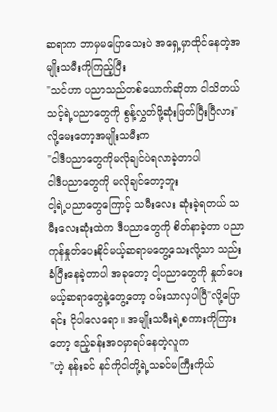ဆရာက ဘာမှမပြောသေးပဲ အရှေ့မှာထိုင်နေတဲ့အမျိုးသမီးကိုကြည့်ပြီး
"သင်ဟာ ပညာသည်တစ်ယောက်ဆိုတာ ငါသိတယ်
သင့်ရဲ့ပညာတွေကို စွန့်လွှတ်ဖို့ဆုံးဖြတ်ပြီးပြီလား" လို့မေးတော့အမျိုးသမီးက
"ငါဒီပညာတွေကိုမလိုချင်ပဲရလာခဲ့တာပါ
ငါဒီပညာတွေကို မလိုချင်တော့ဘူး
ငါ့ရဲ့ပညာတွေကြောင့် သမီးလေး ဆုံးခဲ့ရတယ် သမီးလေးဆုံးထဲက ဒီပညာတွေကို စိတ်နာခဲ့တာ ပညာကုန်နှုတ်ပေးနိုင်မယ့်ဆရာမတွေ့သေးလို့သာ သည်းခံပြီးနေခဲ့တာပါ အခုတော့ ငါ့ပညာတွေကို နှုတ်ပေးမယ့်ဆရာတွေနဲ့တွေ့တော့ ဝမ်းသာလှပါပြီ"လို့ပြောရင်း ငိုပါလေရော။ အမျိုးသမီးရဲ့စကားကိုကြားတော့ ဧည့်ခန်းအဝမှာရပ်နေတဲ့လူက
"ဟဲ့ နန်းခင် နင်ကိုငါတို့ရဲ့သခင်မကြီးကိုယ်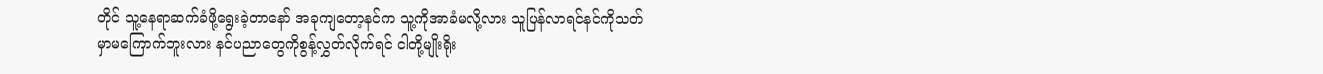တိုင် သူ့နေရာဆက်ခံဖို့ရွေးခဲ့တာနော် အခုကျတော့နင်က သူ့ကိုအာခံမလို့လား သူပြန်လာရင်နင်ကိုသတ်မှာမကြောက်ဘူးလား နင်ပညာတွေကိုစွန့်လွှတ်လိုက်ရင် ငါတို့မျိုးရိုး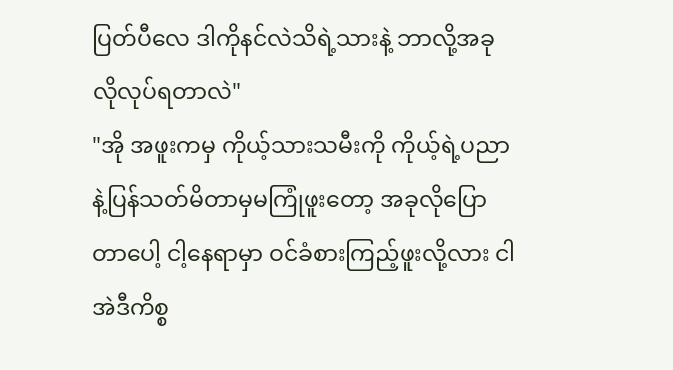ပြတ်ပီလေ ဒါကိုနင်လဲသိရဲ့သားနဲ့ ဘာလို့အခုလိုလုပ်ရတာလဲ"
"အို အဖူးကမှ ကိုယ့်သားသမီးကို ကိုယ့်ရဲ့ပညာနဲ့ပြန်သတ်မိတာမှမကြုံဖူးတော့ အခုလိုပြောတာပေါ့ ငါ့နေရာမှာ ဝင်ခံစားကြည့်ဖူးလို့လား ငါအဲဒီကိစ္စ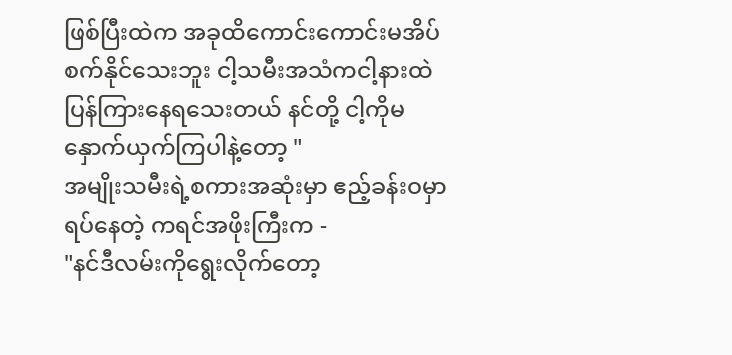ဖြစ်ပြီးထဲက အခုထိကောင်းကောင်းမအိပ်စက်နိုင်သေးဘူး ငါ့သမီးအသံကငါ့နားထဲပြန်ကြားနေရသေးတယ် နင်တို့ ငါ့ကိုမနှောက်ယှက်ကြပါနဲ့တော့ "
အမျိုးသမီးရဲ့စကားအဆုံးမှာ ဧည့်ခန်းဝမှာ ရပ်နေတဲ့ ကရင်အဖိုးကြီးက -
"နင်ဒီလမ်းကိုရွေးလိုက်တော့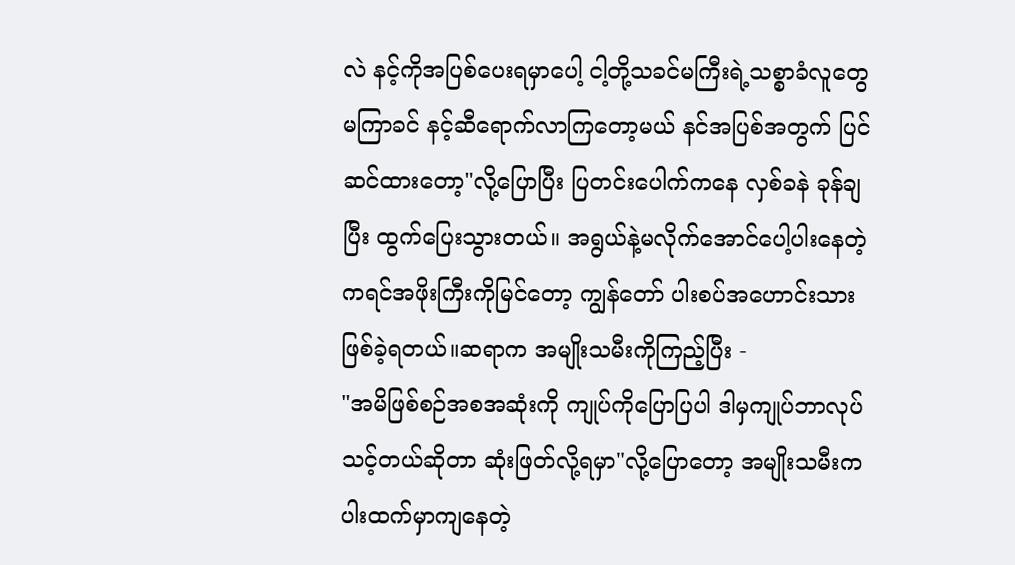လဲ နင့်ကိုအပြစ်ပေးရမှာပေါ့ ငါ့တို့သခင်မကြီးရဲ့သစ္စာခံလူတွေမကြာခင် နင့်ဆီရောက်လာကြတော့မယ် နင်အပြစ်အတွက် ပြင်ဆင်ထားတော့"လို့ပြောပြီး ပြတင်းပေါက်ကနေ လှစ်ခနဲ ခုန်ချပြီး ထွက်ပြေးသွားတယ်။ အရွယ်နဲ့မလိုက်အောင်ပေါ့ပါးနေတဲ့ ကရင်အဖိုးကြီးကိုမြင်တော့ ကျွန်တော် ပါးစပ်အဟောင်းသားဖြစ်ခဲ့ရတယ်။ဆရာက အမျိုးသမီးကိုကြည့်ပြီး -
"အမိဖြစ်စဉ်အစအဆုံးကို ကျုပ်ကိုပြောပြပါ ဒါမှကျုပ်ဘာလုပ်သင့်တယ်ဆိုတာ ဆုံးဖြတ်လို့ရမှာ"လို့ပြောတော့ အမျိုးသမီးက ပါးထက်မှာကျနေတဲ့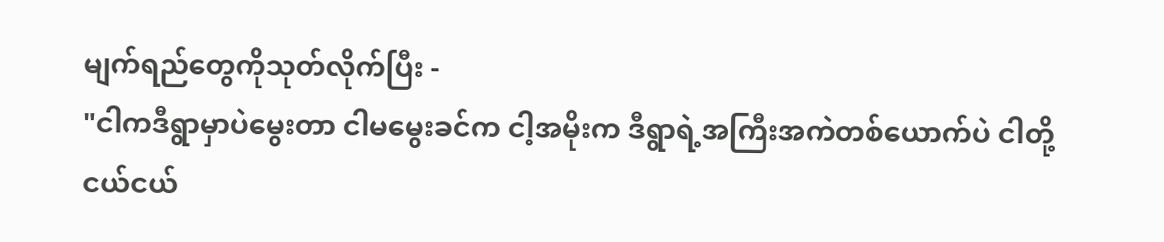မျက်ရည်တွေကိုသုတ်လိုက်ပြီး -
"ငါကဒီရွာမှာပဲမွေးတာ ငါမမွေးခင်က ငါ့အမိုးက ဒီရွာရဲ့အကြီးအကဲတစ်ယောက်ပဲ ငါတို့ငယ်ငယ်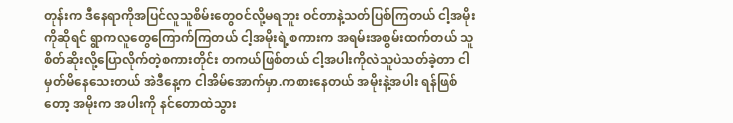တုန်းက ဒီနေရာကိုအပြင်လူသူစိမ်းတွေဝင်လို့မရဘူး ဝင်တာနဲ့သတ်ပြစ်ကြတယ် ငါ့အမိုးကိုဆိုရင် ရွာကလူတွေကြောက်ကြတယ် ငါ့အမိုးရဲ့စကားက အရမ်းအစွမ်းထက်တယ် သူစိတ်ဆိုးလို့ပြောလိုက်တဲ့စကားတိုင်း တကယ်ဖြစ်တယ် ငါ့အပါးကိုလဲသူပဲသတ်ခဲ့တာ ငါမှတ်မိနေသေးတယ် အဲဒီနေ့က ငါအိမ်အောက်မှာ.ကစားနေတယ် အမိုးနဲ့အပါး ရန်ဖြစ်တော့ အမိုးက အပါးကို နင်တောထဲသွား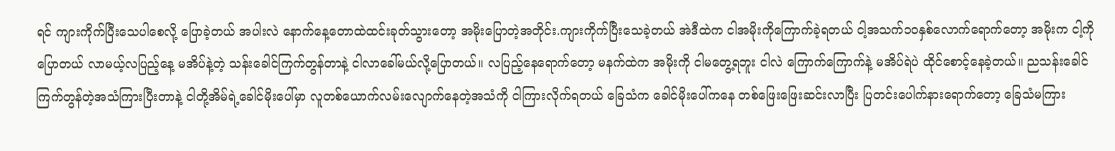ရင် ကျားကိုက်ပြီးသေပါစေလို့ ပြောခဲ့တယ် အပါးလဲ နောက်နေ့တောထဲထင်းခုတ်သွားတော့ အမိုးပြောတဲ့အတိုင်း.ကျားကိုက်ပြီးသေခဲ့တယ် အဲဒီထဲက ငါအမိုးကိုကြောက်ခဲ့ရတယ် ငါ့အသက်၁၀နှစ်လောက်ရောက်တော့ အမိုးက ငါ့ကိုပြောတယ် လာမယ့်လပြည့်နေ့ မအိပ်နဲ့တဲ့ သန်းခေါင်ကြက်တွန်တာနဲ့ ငါလာခေါ်မယ်လို့ပြောတယ်။ လပြည့်နေရောက်တော့ မနက်ထဲက အမိုးကို ငါမတွေ့ရဘူး ငါလဲ ကြောက်ကြောက်နဲ့ မအိပ်ရဲပဲ ထိုင်စောင့်နေခဲ့တယ်။ ညသန်းခေါင်ကြက်တွန်တဲ့အသံကြားပြီးတာနဲ့ ငါတို့အိမ်ရဲ့ခေါင်မိုးပေါ်မှာ လူတစ်ယောက်လမ်းလျောက်နေတဲ့အသံကို ငါကြားလိုက်ရတယ် ခြေသံက ခေါင်မိုးပေါ်ကနေ တစ်ဖြေးဖြေးဆင်းလာပြီး ပြတင်းပေါက်နားရောက်တော့ ခြေသံမကြား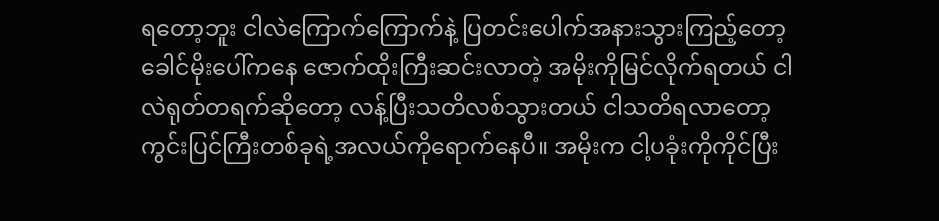ရတော့ဘူး ငါလဲကြောက်ကြောက်နဲ့ ပြတင်းပေါက်အနားသွားကြည့်တော့ ခေါင်မိုးပေါ်ကနေ ဇောက်ထိုးကြီးဆင်းလာတဲ့ အမိုးကိုမြင်လိုက်ရတယ် ငါလဲရုတ်တရက်ဆိုတော့ လန့်ပြီးသတိလစ်သွားတယ် ငါသတိရလာတော့ ကွင်းပြင်ကြီးတစ်ခုရဲ့အလယ်ကိုရောက်နေပီ။ အမိုးက ငါ့ပခုံးကိုကိုင်ပြီး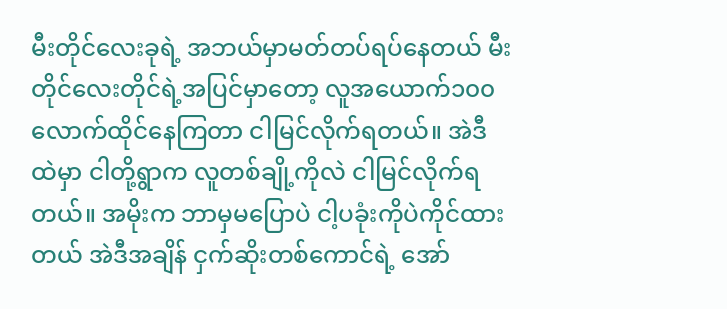မီးတိုင်လေးခုရဲ့ အဘယ်မှာမတ်တပ်ရပ်နေတယ် မီးတိုင်လေးတိုင်ရဲ့အပြင်မှာတော့ လူအယောက်၁၀၀လောက်ထိုင်နေကြတာ ငါမြင်လိုက်ရတယ်။ အဲဒီထဲမှာ ငါတို့ရွာက လူတစ်ချို့ကိုလဲ ငါမြင်လိုက်ရတယ်။ အမိုးက ဘာမှမပြောပဲ ငါ့ပခုံးကိုပဲကိုင်ထားတယ် အဲဒီအချိန် ငှက်ဆိုးတစ်ကောင်ရဲ့ အော်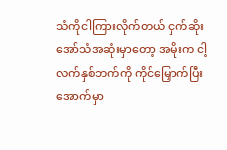သံကိုငါကြားလိုက်တယ် ငှက်ဆိုးအော်သံအဆုံးမှာတော့ အမိုးက ငါ့လက်နှစ်ဘက်ကို ကိုင်မြှောက်ပြီး အောက်မှာ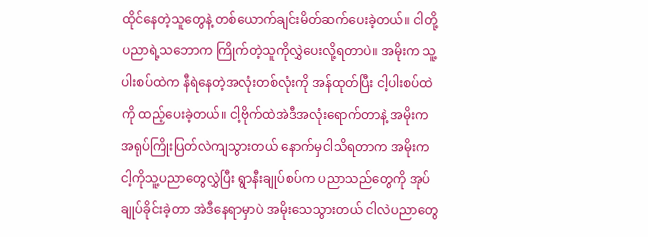ထိုင်နေတဲ့သူတွေနဲ့ တစ်ယောက်ချင်းမိတ်ဆက်ပေးခဲ့တယ်။ ငါတို့ပညာရဲ့သဘောက ကြိုက်တဲ့သူကိုလွှဲပေးလို့ရတာပဲ။ အမိုးက သူ့ပါးစပ်ထဲက နီရဲနေတဲ့အလုံးတစ်လုံးကို အန်ထုတ်ပြီး ငါ့ပါးစပ်ထဲကို ထည့်ပေးခဲ့တယ်။ ငါ့ဗိုက်ထဲအဲဒီအလုံးရောက်တာနဲ့ အမိုးကအရုပ်ကြိုးပြတ်လဲကျသွားတယ် နောက်မှငါသိရတာက အမိုးကငါ့ကိုသူ့ပညာတွေလွှဲပြီး ရွာနီးချုပ်စပ်က ပညာသည်တွေကို အုပ်ချုပ်ခိုင်းခဲ့တာ အဲဒီနေရာမှာပဲ အမိုးသေသွားတယ် ငါလဲပညာတွေ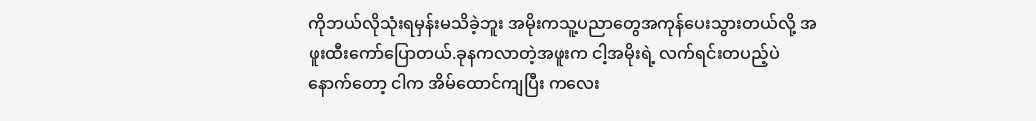ကိုဘယ်လိုသုံးရမှန်းမသိခဲ့ဘူး အမိုးကသူ့ပညာတွေအကုန်ပေးသွားတယ်လို့ အဖူးထီးကော်ပြောတယ်.ခုနကလာတဲ့အဖူးက ငါ့အမိုးရဲ့ လက်ရင်းတပည့်ပဲ နောက်တော့ ငါက အိမ်ထောင်ကျပြီး ကလေး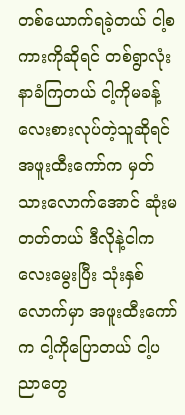တစ်ယောက်ရခဲ့တယ် ငါ့စကားကိုဆိုရင် တစ်ရွာလုံးနာခံကြတယ် ငါ့ကိုမခန့်လေးစားလုပ်တဲ့သူဆိုရင် အဖူးထီးကော်က မှတ်သားလောက်အောင် ဆုံးမတတ်တယ် ဒီလိုနဲ့ငါကလေးမွေးပြီး သုံးနှစ်လောက်မှာ အဖူးထီးကော်က ငါ့ကိုပြောတယ် ငါ့ပညာတွေ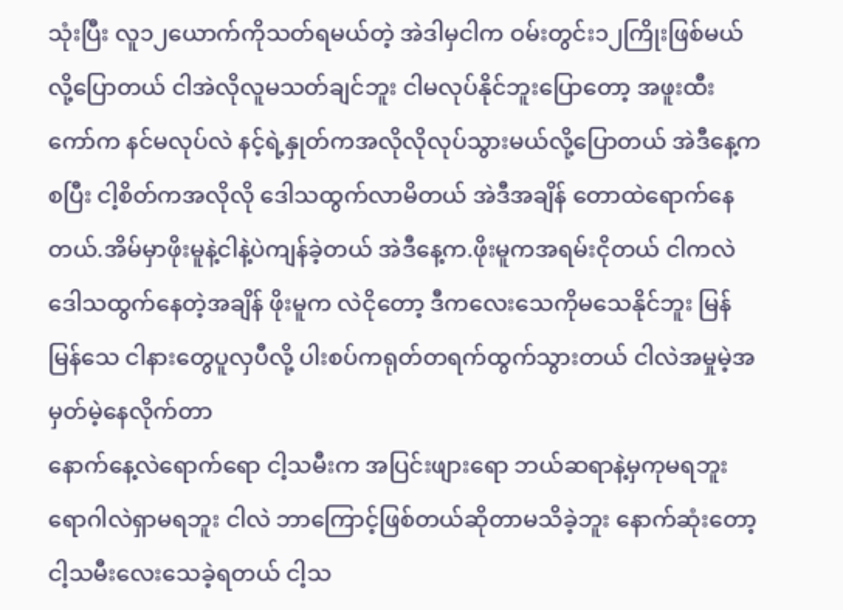သုံးပြီး လူ၁၂ယောက်ကိုသတ်ရမယ်တဲ့ အဲဒါမှငါက ဝမ်းတွင်း၁၂ကြိုးဖြစ်မယ်လို့ပြောတယ် ငါအဲလိုလူမသတ်ချင်ဘူး ငါမလုပ်နိုင်ဘူးပြောတော့ အဖူးထီးကော်က နင်မလုပ်လဲ နင့်ရဲ့နှုတ်ကအလိုလိုလုပ်သွားမယ်လို့ပြောတယ် အဲဒီနေ့ကစပြီး ငါ့စိတ်ကအလိုလို ဒေါသထွက်လာမိတယ် အဲဒီအချိန် တောထဲရောက်နေတယ်.အိမ်မှာဖိုးမူနဲ့ငါနဲ့ပဲကျန်ခဲ့တယ် အဲဒီနေ့က.ဖိုးမူကအရမ်းငိုတယ် ငါကလဲဒေါသထွက်နေတဲ့အချိန် ဖိုးမူက လဲငိုတော့ ဒီကလေးသေကိုမသေနိုင်ဘူး မြန်မြန်သေ ငါနားတွေပူလှပီလို့ ပါးစပ်ကရုတ်တရက်ထွက်သွားတယ် ငါလဲအမှုမဲ့အမှတ်မဲ့နေလိုက်တာ
နောက်နေ့လဲရောက်ရော ငါ့သမီးက အပြင်းဖျားရော ဘယ်ဆရာနဲ့မှကုမရဘူး ရောဂါလဲရှာမရဘူး ငါလဲ ဘာကြောင့်ဖြစ်တယ်ဆိုတာမသိခဲ့ဘူး နောက်ဆုံးတော့ ငါ့သမီးလေးသေခဲ့ရတယ် ငါ့သ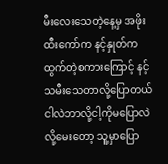မီးလေးသေတဲ့နေ့မှ အဖိုးထီးကော်က နင့်နှုတ်ကထွက်တဲ့စကားကြောင့် နင့်သမီးသေတာလို့ပြောတယ် ငါလဲဘာလို့ငါ့ကိုမပြောလဲလို့မေးတော့ သူ့မှာပြော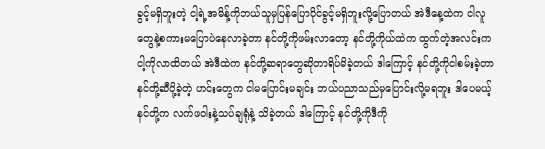ခွင့်မရှိဘူးတဲ့ ငါ့ရဲ့အမိန့်ကိုဘယ်သူမှပြန်ပြောပိုင်ခွင့်မရှိဘူးလို့ပြောတယ် အဲဒီနေ့ထဲက ငါလူတွေနဲ့စကားမပြောပဲနေလာခဲ့တာ နင်တို့ကိုဖမ်းလာတော့ နင်တို့ကိုယ်ထဲက ထွက်တဲ့အလင်းက ငါ့ကိုလာထိတယ် အဲဒီထဲက နင်တို့ဆရာတွေဆိုတာရိပ်မိခဲ့တယ် ဒါကြောင့် နင်တို့ကိုငါစမ်းခဲ့တာ နင်တို့ဆီပို့ခဲ့တဲ့ ဟင်းတွေက ငါမပြောင်းမချင်း ဘယ်ပညာသည်မှပြောင်းလို့မရဘူး ဒါပေမယ့် နင်တို့က လက်ဖဝါးနဲ့သပ်ချရုံနဲ့ သိခဲ့တယ် ဒါကြောင့် နင်တို့ကိုဒီကို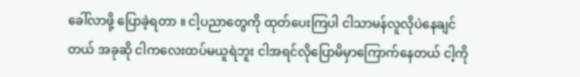ခေါ်လာဖို့ ပြောခဲ့ရတာ ။ ငါ့ပညာတွေကို ထုတ်ပေးကြပါ ငါသာမန်လူလိုပဲနေချင်တယ် အခုဆို ငါကလေးထပ်မယူရဲဘူး ငါအရင်လိုပြောမိမှာကြောက်နေတယ် ငါ့ကို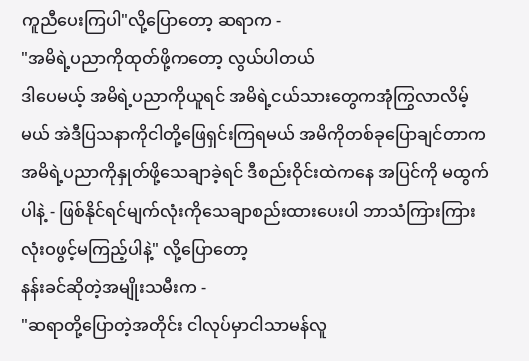ကူညီပေးကြပါ"လို့ပြောတော့ ဆရာက -
"အမိရဲ့ပညာကိုထုတ်ဖို့ကတော့ လွယ်ပါတယ်
ဒါပေမယ့် အမိရဲ့ပညာကိုယူရင် အမိရဲ့ငယ်သားတွေကအုံကြွလာလိမ့်မယ် အဲဒီပြသနာကိုငါတို့ဖြေရှင်းကြရမယ် အမိကိုတစ်ခုပြောချင်တာက အမိရဲ့ပညာကိုနှုတ်ဖို့သေချာခဲ့ရင် ဒီစည်းဝိုင်းထဲကနေ အပြင်ကို မထွက်ပါနဲ့ - ဖြစ်နိုင်ရင်မျက်လုံးကိုသေချာစည်းထားပေးပါ ဘာသံကြားကြား လုံးဝဖွင့်မကြည့်ပါနဲ့" လို့ပြောတော့
နန်းခင်ဆိုတဲ့အမျိုးသမီးက -
"ဆရာတို့ပြောတဲ့အတိုင်း ငါလုပ်မှာငါသာမန်လူ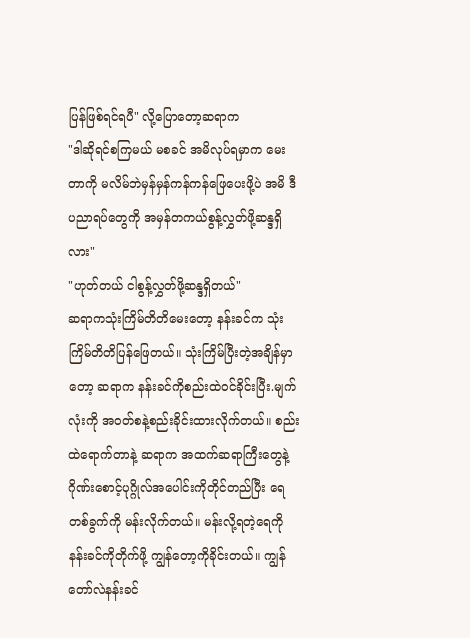ပြန်ဖြစ်ရင်ရပီ" လို့ပြောတော့ဆရာက
"ဒါဆိုရင်စကြမယ် မစခင် အမိလုပ်ရမှာက မေးတာကို မလိမ်ဘဲမှန်မှန်ကန်ကန်ဖြေပေးဖို့ပဲ အမိ ဒီပညာရပ်တွေကို အမှန်တကယ်စွန့်လွှတ်ဖို့ဆန္ဒရှိလား"
"ဟုတ်တယ် ငါစွန့်လွှတ်ဖို့ဆန္ဒရှိတယ်"
ဆရာကသုံးကြိမ်တိတိမေးတော့ နန်းခင်က သုံးကြိမ်တိတိပြန်ဖြေတယ်။ သုံးကြိမ်ပြီးတဲ့အချိန်မှာတော့ ဆရာက နန်းခင်ကိုစည်းထဲဝင်ခိုင်းပြီး.မျက်လုံးကို အဝတ်စနဲ့စည်းခိုင်းထားလိုက်တယ်။ စည်းထဲရောက်တာနဲ့ ဆရာက အထက်ဆရာကြီးတွေနဲ့ ဂိုဏ်းစောင့်ပုဂ္ဂိုလ်အပေါင်းကိုတိုင်တည်ပြီး ရေတစ်ခွက်ကို မန်းလိုက်တယ်။ မန်းလို့ရတဲ့ရေကို နန်းခင်ကိုတိုက်ဖို့ ကျွန်တော့ကိုခိုင်းတယ်။ ကျွန်တော်လဲနန်းခင်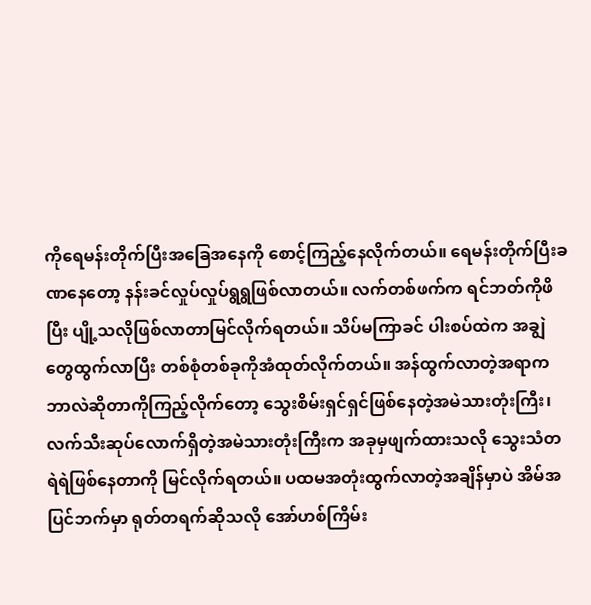ကိုရေမန်းတိုက်ပြီးအခြေအနေကို စောင့်ကြည့်နေလိုက်တယ်။ ရေမန်းတိုက်ပြီးခဏနေတော့ နန်းခင်လှုပ်လှုပ်ရွရွဖြစ်လာတယ်။ လက်တစ်ဖက်က ရင်ဘတ်ကိုဖိပြီး ပျို့သလိုဖြစ်လာတာမြင်လိုက်ရတယ်။ သိပ်မကြာခင် ပါးစပ်ထဲက အချွဲတွေထွက်လာပြီး တစ်စုံတစ်ခုကိုအံထုတ်လိုက်တယ်။ အန်ထွက်လာတဲ့အရာက ဘာလဲဆိုတာကိုကြည့်လိုက်တော့ သွေးစိမ်းရှင်ရှင်ဖြစ်နေတဲ့အမဲသားတုံးကြီး၊ လက်သီးဆုပ်လောက်ရှိတဲ့အမဲသားတုံးကြီးက အခုမှဖျက်ထားသလို သွေးသံတရဲရဲဖြစ်နေတာကို မြင်လိုက်ရတယ်။ ပထမအတုံးထွက်လာတဲ့အချိန်မှာပဲ အိမ်အပြင်ဘက်မှာ ရုတ်တရက်ဆိုသလို အော်ဟစ်ကြိမ်း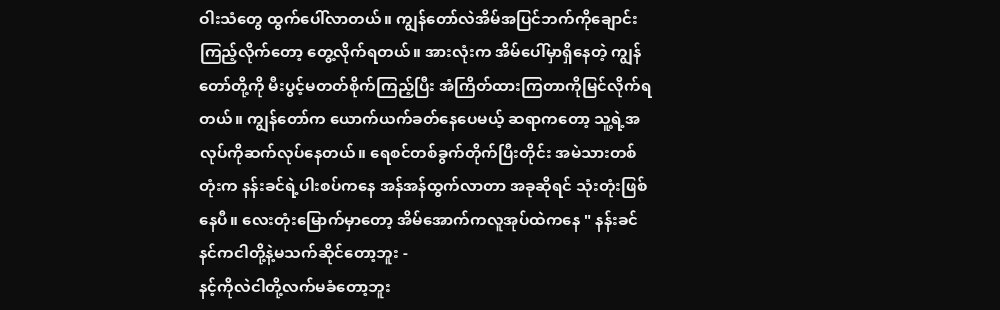ဝါးသံတွေ ထွက်ပေါ်လာတယ်။ ကျွန်တော်လဲအိမ်အပြင်ဘက်ကိုချောင်းကြည့်လိုက်တော့ တွေ့လိုက်ရတယ်။ အားလုံးက အိမ်ပေါ်မှာရှိနေတဲ့ ကျွန်တော်တို့ကို မီးပွင့်မတတ်စိုက်ကြည့်ပြီး အံကြိတ်ထားကြတာကိုမြင်လိုက်ရတယ်။ ကျွန်တော်က ယောက်ယက်ခတ်နေပေမယ့် ဆရာကတော့ သူ့ရဲ့အလုပ်ကိုဆက်လုပ်နေတယ်။ ရေစင်တစ်ခွက်တိုက်ပြီးတိုင်း အမဲသားတစ်တုံးက နန်းခင်ရဲ့ပါးစပ်ကနေ အန်အန်ထွက်လာတာ အခုဆိုရင် သုံးတုံးဖြစ်နေပီ။ လေးတုံးမြောက်မှာတော့ အိမ်အောက်ကလူအုပ်ထဲကနေ " နန်းခင် နင်ကငါတို့နဲ့မသက်ဆိုင်တော့ဘူး -
နင့်ကိုလဲငါတို့လက်မခံတော့ဘူး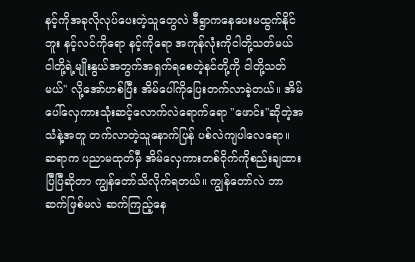နင့်ကိုအခုလိုလုပ်ပေးတဲ့သူတွေလဲ ဒီရွာကနေပေးမထွက်နိုင်ဘူး နင့်လင်ကိုရော နင့်ကိုရော အကုန်လုံးကိုငါတို့သတ်မယ် ငါတို့ရဲ့မျိုးနွယ်အတွက်အရှက်ရစေတဲ့နင်တို့ကို ငါတို့သတ်မယ်" လို့အော်ဟစ်ပြီး အိမ်ပေါ်ကိုပြေးတက်လာခဲ့တယ်။ အိမ်ပေါ်လှေကားသုံးဆင့်လောက်လဲရောက်ရော "ဖောင်း"ဆိုတဲ့အသံနဲ့အတူ တက်လာတဲ့သူနောက်ပြန် ပစ်လဲကျပါလေရော။ ဆရာက ပညာမထုတ်မှီ အိမ်လှေကားတစ်ဝိုက်ကိုစည်းချထားပြီပြီဆိုတာ ကျွန်တော်သိလိုက်ရတယ်။ ကျွန်တော်လဲ ဘာဆက်ဖြစ်မလဲ ဆက်ကြည့်နေ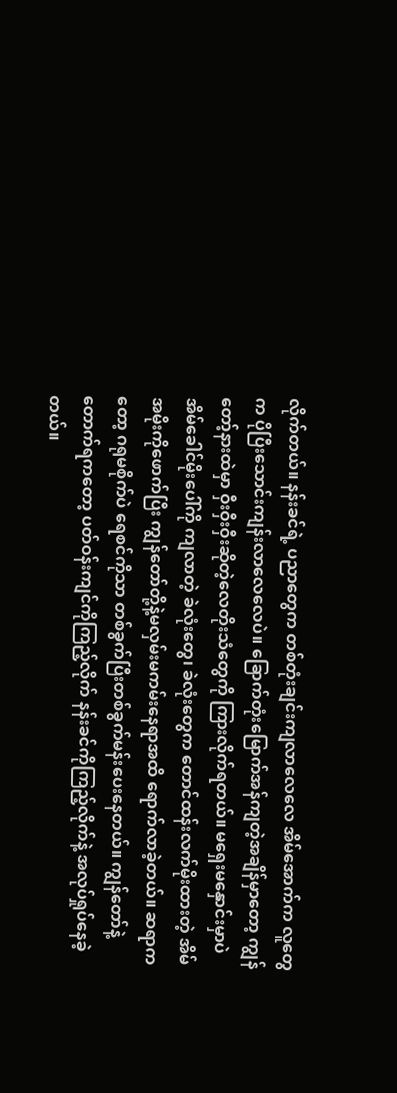လိုက်တယ်။ နန်းခင်ရဲ့ ပညာတွေက တစ်တုံးချင်းကျလာလေလေ အိမ်အောက်က လူတွေက ပိုပြီးသောင်းကျန်းလာလေလေပဲ။ ခြောက်တုံးမြောက်အန်ကျတဲ့အချိန်မှာတော့ ကျွန်တော့်နားထဲမှာ ဝှီးဝှီးဝှီးဆိုတဲ့လေတိုးသံတွေကို ကြားလိုက်ရတယ်။ မရှေးမနှောင်းမှာပဲ အိမ်ခေါင်မိုးပေါ်ကို ကျလာတဲ့ ခဲလုံးတွေ၊ ခဲလုံးတွေက တောင်ထန်းလက်မိုးထားတဲ့ အိမ်အမိုးကိုဖောက်ပြီး ကျွန်တော်တို့နဲ့မလှမ်းမကမ်းနေရာအထိ ရောက်လာခဲ့တယ်။ ဆရာကတော့ ဂရုမစိုက်ပဲ ရေစင်ကိုသာ တစ်ခွက်ပြီးတစ်ခွက်မန်းပေးနေတယ်။ ကျွန်တော်နဲ့တောက်ရကတော့ ပတ်ဝန်းကျင်ကိုကြည့်လိုက် နန်းခင်ကိုကြည့်လိုက်နဲ့ အလုပ်ရှုပ်နေခဲ့တယ်။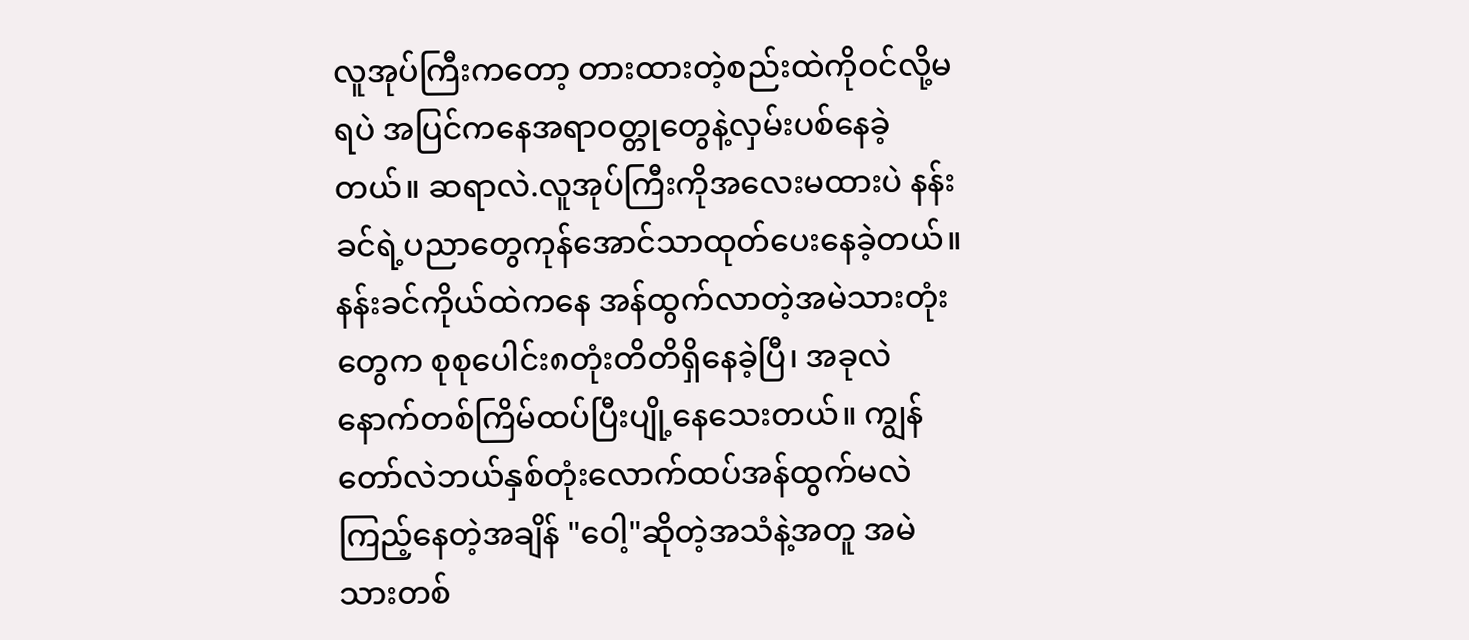လူအုပ်ကြီးကတော့ တားထားတဲ့စည်းထဲကိုဝင်လို့မရပဲ အပြင်ကနေအရာဝတ္တုတွေနဲ့လှမ်းပစ်နေခဲ့တယ်။ ဆရာလဲ.လူအုပ်ကြီးကိုအလေးမထားပဲ နန်းခင်ရဲ့ပညာတွေကုန်အောင်သာထုတ်ပေးနေခဲ့တယ်။ နန်းခင်ကိုယ်ထဲကနေ အန်ထွက်လာတဲ့အမဲသားတုံးတွေက စုစုပေါင်း၈တုံးတိတိရှိနေခဲ့ပြီ၊ အခုလဲနောက်တစ်ကြိမ်ထပ်ပြီးပျို့နေသေးတယ်။ ကျွန်တော်လဲဘယ်နှစ်တုံးလောက်ထပ်အန်ထွက်မလဲကြည့်နေတဲ့အချိန် "ဝေါ့"ဆိုတဲ့အသံနဲ့အတူ အမဲသားတစ်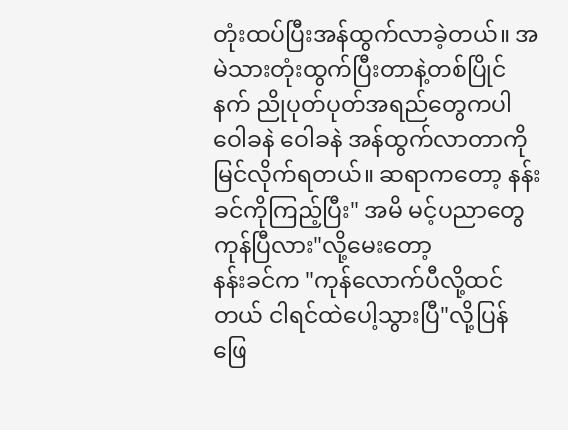တုံးထပ်ပြီးအန်ထွက်လာခဲ့တယ်။ အမဲသားတုံးထွက်ပြီးတာနဲ့တစ်ပြိုင်နက် ညိုပုတ်ပုတ်အရည်တွေကပါ ဝေါခနဲ ဝေါခနဲ အန်ထွက်လာတာကိုမြင်လိုက်ရတယ်။ ဆရာကတော့ နန်းခင်ကိုကြည့်ပြီး" အမိ မင့်ပညာတွေကုန်ပြီလား"လို့မေးတော့
နန်းခင်က "ကုန်လောက်ပီလို့ထင်တယ် ငါရင်ထဲပေါ့သွားပြီ"လို့ပြန်ဖြေ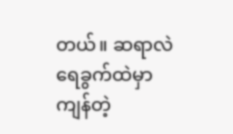တယ်။ ဆရာလဲ ရေခွက်ထဲမှာ ကျန်တဲ့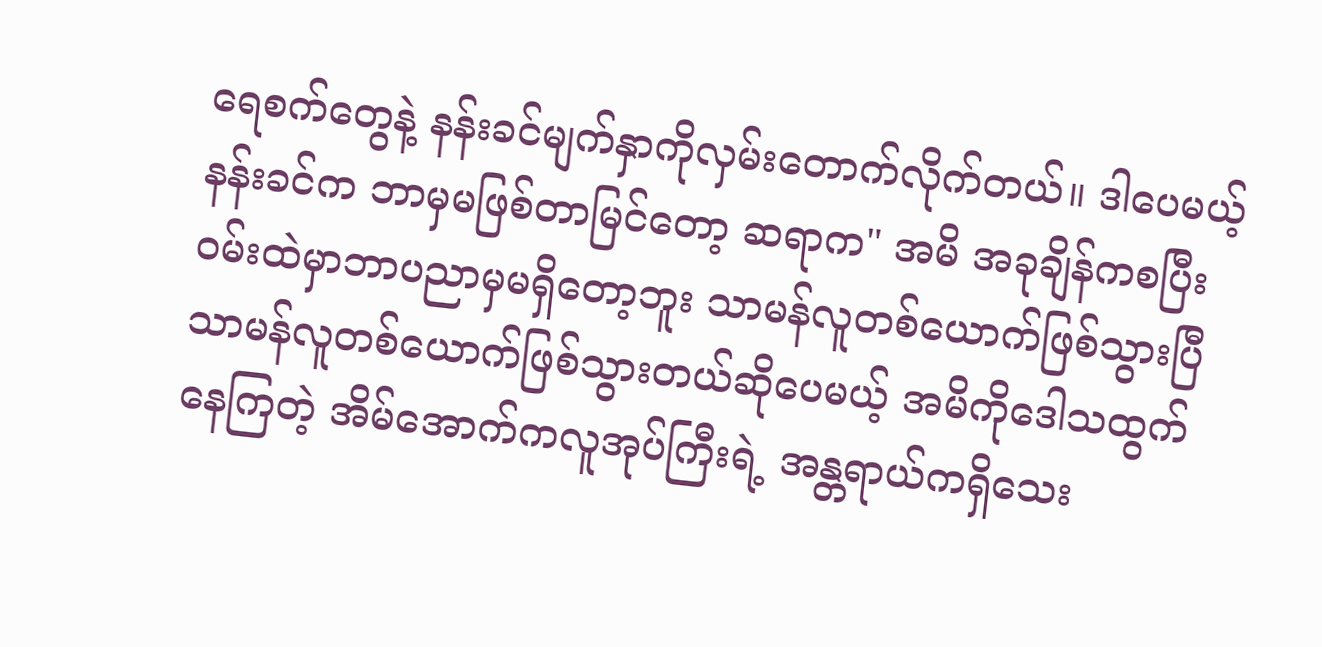ရေစက်တွေနဲ့ နန်းခင်မျက်နှာကိုလှမ်းတောက်လိုက်တယ်။ ဒါပေမယ့်နန်းခင်က ဘာမှမဖြစ်တာမြင်တော့ ဆရာက" အမိ အခုချိန်ကစပြီး ဝမ်းထဲမှာဘာပညာမှမရှိတော့ဘူး သာမန်လူတစ်ယောက်ဖြစ်သွားပြီ သာမန်လူတစ်ယောက်ဖြစ်သွားတယ်ဆိုပေမယ့် အမိကိုဒေါသထွက်နေကြတဲ့ အိမ်အောက်ကလူအုပ်ကြီးရဲ့ အန္တရာယ်ကရှိသေး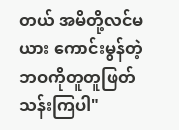တယ် အမိတို့လင်မယား ကောင်းမွန်တဲ့ ဘဝကိုတူတူဖြတ်သန်းကြပါ"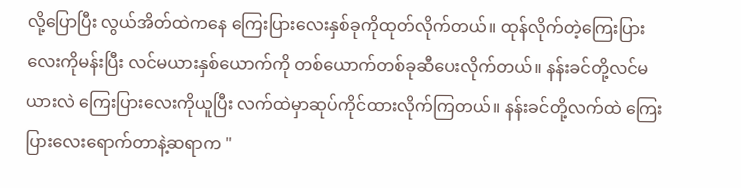လို့ပြောပြီး လွယ်အိတ်ထဲကနေ ကြေးပြားလေးနှစ်ခုကိုထုတ်လိုက်တယ်။ ထုန်လိုက်တဲ့ကြေးပြားလေးကိုမန်းပြီး လင်မယားနှစ်ယောက်ကို တစ်ယောက်တစ်ခုဆီပေးလိုက်တယ်။ နန်းခင်တို့လင်မယားလဲ ကြေးပြားလေးကိုယူပြီး လက်ထဲမှာဆုပ်ကိုင်ထားလိုက်ကြတယ်။ နန်းခင်တို့လက်ထဲ ကြေးပြားလေးရောက်တာနဲ့ဆရာက "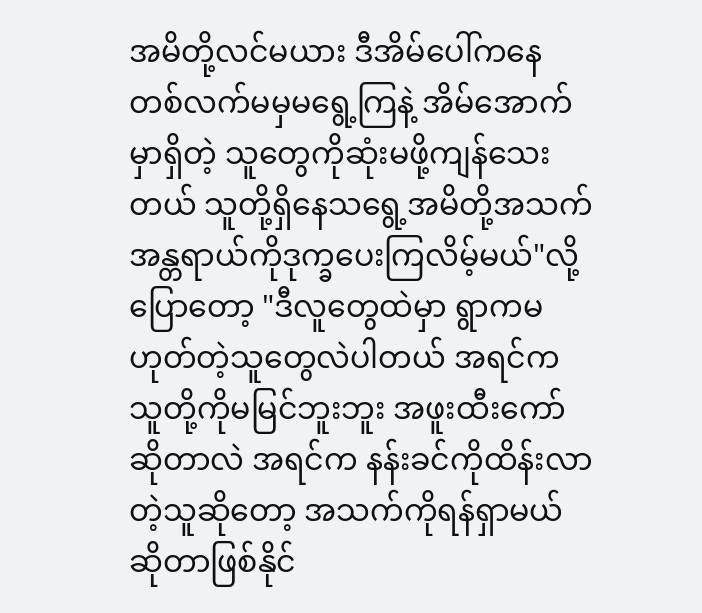အမိတို့လင်မယား ဒီအိမ်ပေါ်ကနေ တစ်လက်မမှမရွေ့ကြနဲ့ အိမ်အောက်မှာရှိတဲ့ သူတွေကိုဆုံးမဖို့ကျန်သေးတယ် သူတို့ရှိနေသရွေ့အမိတို့အသက်အန္တရာယ်ကိုဒုက္ခပေးကြလိမ့်မယ်"လို့ပြောတော့ "ဒီလူတွေထဲမှာ ရွာကမဟုတ်တဲ့သူတွေလဲပါတယ် အရင်ကသူတို့ကိုမမြင်ဘူးဘူး အဖူးထီးကော်ဆိုတာလဲ အရင်က နန်းခင်ကိုထိန်းလာတဲ့သူဆိုတော့ အသက်ကိုရန်ရှာမယ်ဆိုတာဖြစ်နိုင်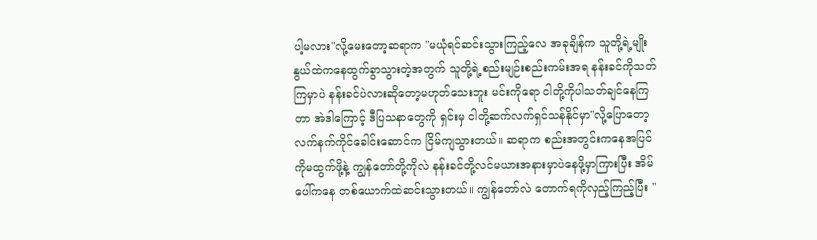ပါ့မလား"လို့မေးတော့ဆရာက "မယုံရင်ဆင်းသွားကြည့်လေ အခုချိန်က သူတို့ရဲ့မျိုးနွယ်ထဲကနေထွက်ခွာသွားတဲ့အတွက် သူတို့ရဲ့စည်းမျဉ်းစည်းကမ်းအရ နန်းခင်ကိုသတ်ကြမှာပဲ နန်းခင်ပဲလားဆိုတော့မဟုတ်သေးဘူး မင်းကိုရော ငါတို့ကိုပါသတ်ချင်နေကြတာ အဲဒါကြောင့် ဒီပြသနာတွေကို ရှင်းမှ ငါတို့ဆက်လက်ရှင်သန်နိုင်မှာ"လို့ပြောတော့ လက်နက်ကိုင်ခေါင်းဆောင်က ငြိမ်ကျသွားတယ်။ ဆရာက စည်းအတွင်းကနေအပြင်ကိုမထွက်ဖို့နဲ့ ကျွန်တော်တို့ကိုလဲ နန်းခင်တို့လင်မယားအနားမှာပဲနေဖို့မှာကြားပြီး အိမ်ပေါ်ကနေ တစ်ယောက်ထဲဆင်းသွားတယ်။ ကျွန်တော်လဲ တောက်ရကိုလှည့်ကြည့်ပြီး "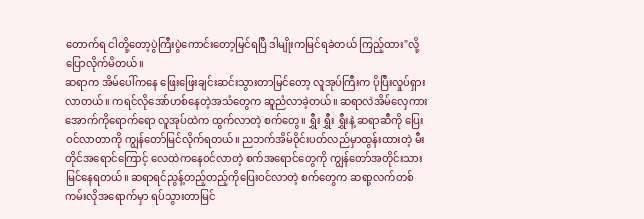တောက်ရ ငါတို့တော့ပွဲကြီးပွဲကောင်းတော့မြင်ရပြီ ဒါမျိုးကမြင်ရခဲတယ် ကြည့်ထား"လို့ ပြောလိုက်မိတယ်။
ဆရာက အိမ်ပေါ်ကနေ ဖြေးဖြေးချင်းဆင်းသွားတာမြင်တော့ လူအုပ်ကြီးက ပိုပြီးလှုပ်ရှားလာတယ်။ ကရင်လိုအော်ဟစ်နေတဲ့အသံတွေက ဆူညံလာခဲ့တယ်။ ဆရာလဲအိမ်လှေကားအောက်ကိုရောက်ရော လူအုပ်ထဲက ထွက်လာတဲ့ စက်တွေ။ ရွှီး ရွှီး ရွှီးနဲ့ ဆရာဆီကို ပြေးဝင်လာတာကို ကျွန်တော်မြင်လိုက်ရတယ်။ ညဘက်အိမ်ဝိုင်းပတ်လည်မှာထွန်းထားတဲ့ မီးတိုင်အရောင်ကြောင့် လေထဲကနေဝင်လာတဲ့ စက်အရောင်တွေကို ကျွန်တော်အတိုင်းသားမြင်နေရတယ်။ ဆရာရင်ညွန့်တည့်တည့်ကိုပြေးဝင်လာတဲ့ စက်တွေက ဆရာ့လက်တစ်ကမ်းလိုအရောက်မှာ ရပ်သွားတာမြင်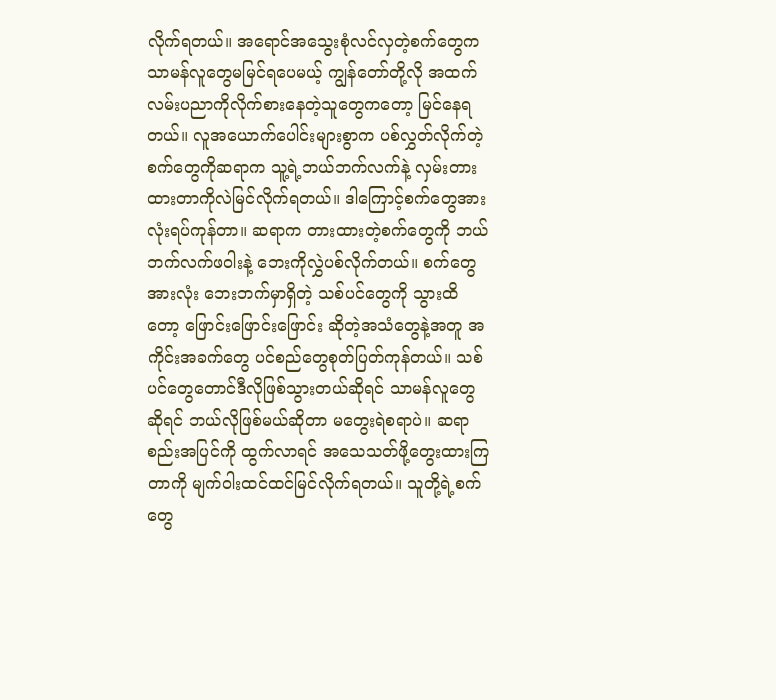လိုက်ရတယ်။ အရောင်အသွေးစုံလင်လှတဲ့စက်တွေက သာမန်လူတွေမမြင်ရပေမယ့် ကျွန်တော်တို့လို အထက်လမ်းပညာကိုလိုက်စားနေတဲ့သူတွေကတော့ မြင်နေရတယ်။ လူအယောက်ပေါင်းများစွာက ပစ်လွှတ်လိုက်တဲ့စက်တွေကိုဆရာက သူ့ရဲ့ဘယ်ဘက်လက်နဲ့ လှမ်းတားထားတာကိုလဲမြင်လိုက်ရတယ်။ ဒါကြောင့်စက်တွေအားလုံးရပ်ကုန်တာ။ ဆရာက တားထားတဲ့စက်တွေကို ဘယ်ဘက်လက်ဖဝါးနဲ့ ဘေးကိုလွှဲပစ်လိုက်တယ်။ စက်တွေအားလုံး ဘေးဘက်မှာရှိတဲ့ သစ်ပင်တွေကို သွားထိတော့ ဖြောင်းဖြောင်းဖြောင်း ဆိုတဲ့အသံတွေနဲ့အတူ အကိုင်းအခက်တွေ ပင်စည်တွေစုတ်ပြတ်ကုန်တယ်။ သစ်ပင်တွေတောင်ဒီလိုဖြစ်သွားတယ်ဆိုရင် သာမန်လူတွေဆိုရင် ဘယ်လိုဖြစ်မယ်ဆိုတာ မတွေးရဲစရာပဲ။ ဆရာ စည်းအပြင်ကို ထွက်လာရင် အသေသတ်ဖို့တွေးထားကြတာကို မျက်ဝါးထင်ထင်မြင်လိုက်ရတယ်။ သူတို့ရဲ့စက်တွေ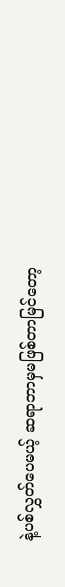နဲ့ပစ်လွှတ်ပေမယ့် ဆရာဘာမှမဖြစ်တာမြင်တော့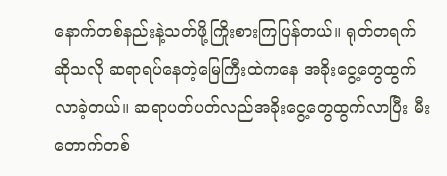နောက်တစ်နည်းနဲ့သတ်ဖို့ကြိုးစားကြပြန်တယ်။ ရုတ်တရက်ဆိုသလို ဆရာရပ်နေတဲ့မြေကြီးထဲကနေ အခိုးငွေ့တွေထွက်လာခဲ့တယ်။ ဆရာပတ်ပတ်လည်အခိုးငွေ့တွေထွက်လာပြီး မီးတောက်တစ်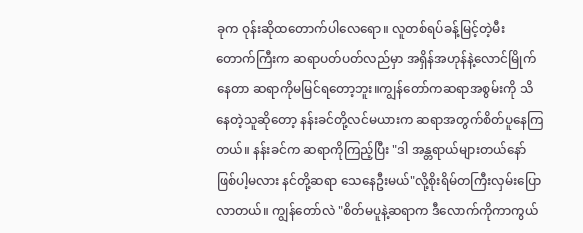ခုက ဝုန်းဆိုထတောက်ပါလေရော။ လူတစ်ရပ်ခန့်မြင့်တဲ့မီးတောက်ကြီးက ဆရာပတ်ပတ်လည်မှာ အရှိန်အဟုန်နဲ့လောင်မြိုက်နေတာ ဆရာကိုမမြင်ရတော့ဘူး။ကျွန်တော်ကဆရာအစွမ်းကို သိနေတဲ့သူဆိုတော့ နန်းခင်တို့လင်မယားက ဆရာအတွက်စိတ်ပူနေကြတယ်။ နန်းခင်က ဆရာကိုကြည့်ပြီး "ဒါ အန္တရာယ်များတယ်နော် ဖြစ်ပါ့မလား နင်တို့ဆရာ သေနေဦးမယ်"လို့စိုးရိမ်တကြီးလှမ်းပြောလာတယ်။ ကျွန်တော်လဲ "စိတ်မပူနဲ့ဆရာက ဒီလောက်ကိုကာကွယ်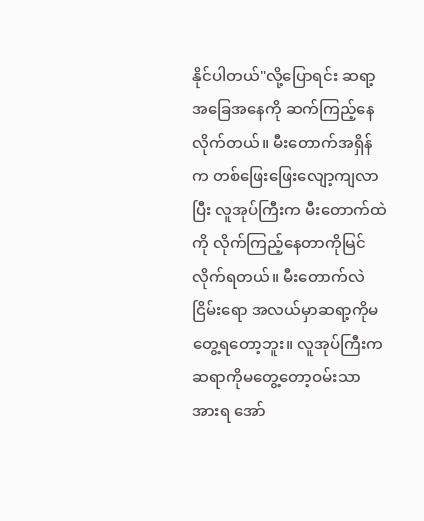နိုင်ပါတယ်"လို့ပြောရင်း ဆရာ့အခြေအနေကို ဆက်ကြည့်နေလိုက်တယ်။ မီးတောက်အရှိန်က တစ်ဖြေးဖြေးလျော့ကျလာပြီး လူအုပ်ကြီးက မီးတောက်ထဲကို လိုက်ကြည့်နေတာကိုမြင်လိုက်ရတယ်။ မီးတောက်လဲငြိမ်းရော အလယ်မှာဆရာ့ကိုမတွေ့ရတော့ဘူး။ လူအုပ်ကြီးက ဆရာကိုမတွေ့တော့ဝမ်းသာအားရ အော်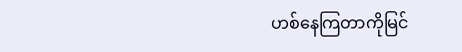ဟစ်နေကြတာကိုမြင်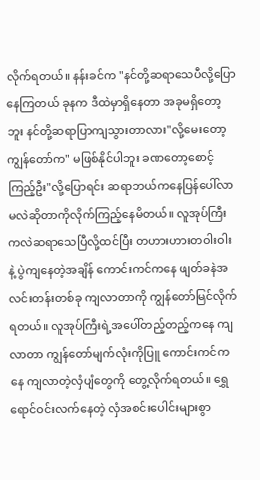လိုက်ရတယ်။ နန်းခင်က "နင်တို့ဆရာသေပီလို့ပြောနေကြတယ် ခုနက ဒီထဲမှာရှိနေတာ အခုမရှိတော့ဘူး နင်တို့ဆရာပြာကျသွားတာလား"လို့မေးတော့ကျွန်တော်က" မဖြစ်နိုင်ပါဘူး ခဏတော့စောင့်ကြည့်ဦး"လို့ပြောရင်း ဆရာဘယ်ကနေပြန်ပေါ်လာမလဲဆိုတာကိုလိုက်ကြည့်နေမိတယ်။ လူအုပ်ကြီးကလဲဆရာသေပြီလို့ထင်ပြီး တဟားဟားတဝါးဝါးနဲ့ ပွဲကျနေတဲ့အချိန် ကောင်းကင်ကနေ ဖျတ်ခနဲအလင်းတန်းတစ်ခု ကျလာတာကို ကျွန်တော်မြင်လိုက်ရတယ်။ လူအုပ်ကြီးရဲ့အပေါ်တည့်တည့်ကနေ ကျလာတာ ကျွန်တော်မျက်လုံးကိုပြူ ကောင်းကင်ကနေ ကျလာတဲ့လှံပျံတွေကို တွေ့လိုက်ရတယ်။ ရွှေရောင်ဝင်းလက်နေတဲ့ လှံအစင်းပေါင်းများစွာ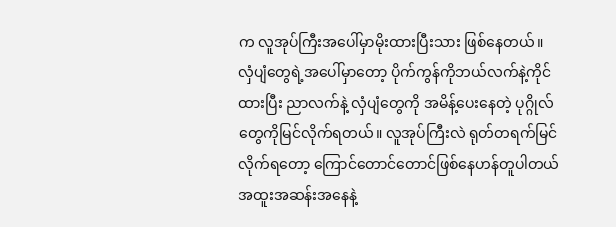က လူအုပ်ကြီးအပေါ်မှာမိုးထားပြီးသား ဖြစ်နေတယ်။
လှံပျံတွေရဲ့အပေါ်မှာတော့ ပိုက်ကွန်ကိုဘယ်လက်နဲ့ကိုင်ထားပြီး ညာလက်နဲ့ လှံပျံတွေကို အမိန့်ပေးနေတဲ့ ပုဂ္ဂိုလ်တွေကိုမြင်လိုက်ရတယ်။ လူအုပ်ကြီးလဲ ရုတ်တရက်မြင်လိုက်ရတော့ ကြောင်တောင်တောင်ဖြစ်နေဟန်တူပါတယ် အထူးအဆန်းအနေနဲ့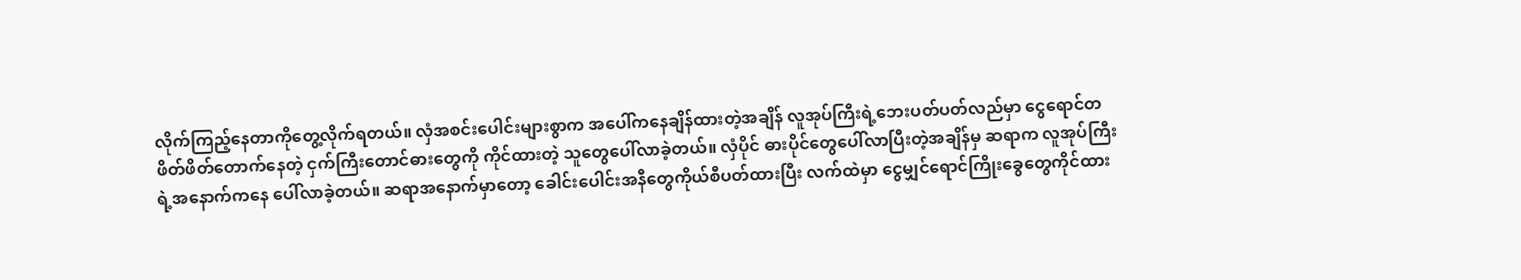လိုက်ကြည့်နေတာကိုတွေ့လိုက်ရတယ်။ လှံအစင်းပေါင်းများစွာက အပေါ်ကနေချိန်ထားတဲ့အချိန် လူအုပ်ကြီးရဲ့ဘေးပတ်ပတ်လည်မှာ ငွေရောင်တဖိတ်ဖိတ်တောက်နေတဲ့ ငှက်ကြီးတောင်ဓားတွေကို ကိုင်ထားတဲ့ သူတွေပေါ်လာခဲ့တယ်။ လှံပိုင် ဓားပိုင်တွေပေါ်လာပြီးတဲ့အချိန်မှ ဆရာက လူအုပ်ကြီးရဲ့အနောက်ကနေ ပေါ်လာခဲ့တယ်။ ဆရာအနောက်မှာတော့ ခေါင်းပေါင်းအနီတွေကိုယ်စီပတ်ထားပြီး လက်ထဲမှာ ငွေမျှင်ရောင်ကြိုးခွေတွေကိုင်ထား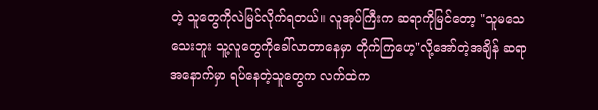တဲ့ သူတွေကိုလဲမြင်လိုက်ရတယ်။ လူအုပ်ကြီးက ဆရာကိုမြင်တော့ "သူမသေသေးဘူး သူ့လူတွေကိုခေါ်လာတာနေမှာ တိုက်ကြဟေ့"လို့အော်တဲ့အချိန် ဆရာအနောက်မှာ ရပ်နေတဲ့သူတွေက လက်ထဲက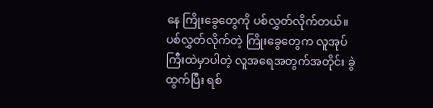နေ ကြိုးခွေတွေကို ပစ်လွှတ်လိုက်တယ်။ ပစ်လွှတ်လိုက်တဲ့ ကြိုးခွေတွေက လူအုပ်ကြီးထဲမှာပါတဲ့ လူအရေအတွက်အတိုင်း ခွဲထွက်ပြီး ရစ်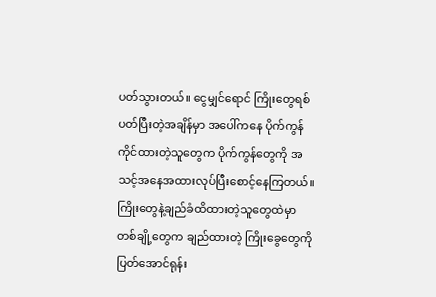ပတ်သွားတယ်။ ငွေမျှင်ရောင် ကြိုးတွေရစ်ပတ်ပြီးတဲ့အချိန်မှာ အပေါ်ကနေ ပိုက်ကွန်ကိုင်ထားတဲ့သူတွေက ပိုက်ကွန်တွေကို အသင့်အနေအထားလုပ်ပြီးစောင့်နေကြတယ်။ ကြိုးတွေနဲ့ချည်ခံထိထားတဲ့သူတွေထဲမှာ တစ်ချို့တွေက ချည်ထားတဲ့ ကြိုးခွေတွေကိုပြတ်အောင်ရုန်း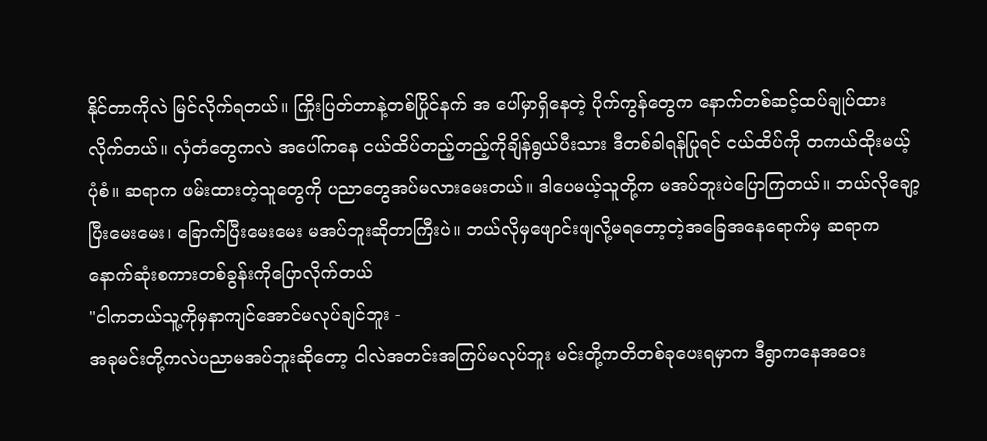နိုင်တာကိုလဲ မြင်လိုက်ရတယ်။ ကြိုးပြတ်တာနဲ့တစ်ပြိုင်နက် အ ပေါ်မှာရှိနေတဲ့ ပိုက်ကွန်တွေက နောက်တစ်ဆင့်ထပ်ချုပ်ထားလိုက်တယ်။ လှံတံတွေကလဲ အပေါ်ကနေ ငယ်ထိပ်တည့်တည့်ကိုချိန်ရွယ်ပီးသား ဒီတစ်ခါရန်ပြုရင် ငယ်ထိပ်ကို တကယ်ထိုးမယ့်ပုံစံ။ ဆရာက ဖမ်းထားတဲ့သူတွေကို ပညာတွေအပ်မလားမေးတယ်။ ဒါပေမယ့်သူတို့က မအပ်ဘူးပဲပြောကြတယ်။ ဘယ်လိုချော့ပြီးမေးမေး၊ ခြောက်ပြီးမေးမေး မအပ်ဘူးဆိုတာကြီးပဲ။ ဘယ်လိုမှဖျောင်းဖျလို့မရတော့တဲ့အခြေအနေရောက်မှ ဆရာက နောက်ဆုံးစကားတစ်ခွန်းကိုပြောလိုက်တယ်
"ငါကဘယ်သူ့ကိုမှနာကျင်အောင်မလုပ်ချင်ဘူး -
အခုမင်းတို့ကလဲပညာမအပ်ဘူးဆိုတော့ ငါလဲအတင်းအကြပ်မလုပ်ဘူး မင်းတို့ကတိတစ်ခုပေးရမှာက ဒီရွာကနေအဝေး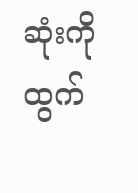ဆုံးကိုထွက်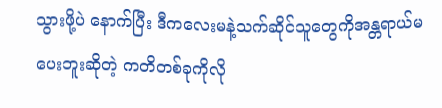သွားဖို့ပဲ နောက်ပြီး ဒီကလေးမနဲ့သက်ဆိုင်သူတွေကိုအန္တရာယ်မပေးဘူးဆိုတဲ့ ကတိတစ်ခုကိုလို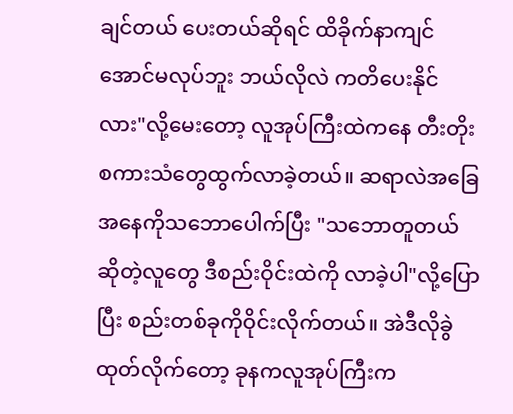ချင်တယ် ပေးတယ်ဆိုရင် ထိခိုက်နာကျင်အောင်မလုပ်ဘူး ဘယ်လိုလဲ ကတိပေးနိုင်လား"လို့မေးတော့ လူအုပ်ကြီးထဲကနေ တီးတိုးစကားသံတွေထွက်လာခဲ့တယ်။ ဆရာလဲအခြေအနေကိုသဘောပေါက်ပြီး "သဘောတူတယ်ဆိုတဲ့လူတွေ ဒီစည်းဝိုင်းထဲကို လာခဲ့ပါ"လို့ပြောပြီး စည်းတစ်ခုကိုဝိုင်းလိုက်တယ်။ အဲဒီလိုခွဲထုတ်လိုက်တော့ ခုနကလူအုပ်ကြီးက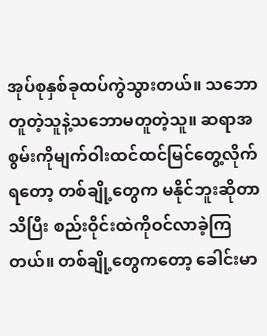အုပ်စုနှစ်ခုထပ်ကွဲသွားတယ်။ သဘောတူတဲ့သူနဲ့သဘောမတူတဲ့သူ။ ဆရာအစွမ်းကိုမျက်ဝါးထင်ထင်မြင်တွေ့လိုက်ရတော့ တစ်ချို့တွေက မနိုင်ဘူးဆိုတာသိပြီး စည်းဝိုင်းထဲကိုဝင်လာခဲ့ကြတယ်။ တစ်ချို့တွေကတော့ ခေါင်းမာ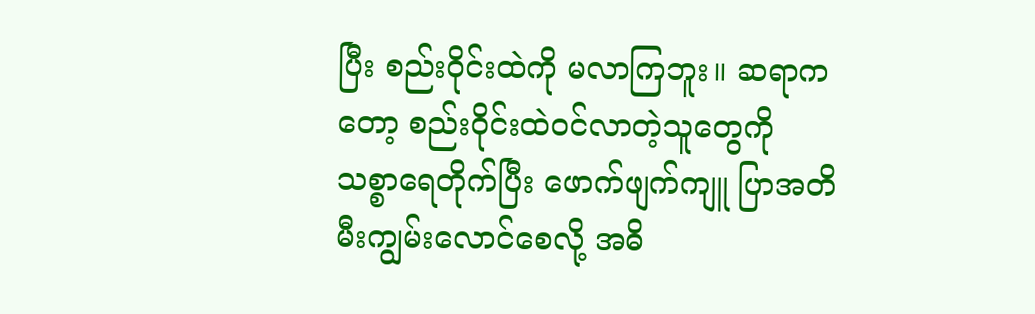ပြီး စည်းဝိုင်းထဲကို မလာကြဘူး။ ဆရာကတော့ စည်းဝိုင်းထဲဝင်လာတဲ့သူတွေကို သစ္စာရေတိုက်ပြီး ဖောက်ဖျက်ကျူ ပြာအတိမီးကျွမ်းလောင်စေလို့ အဓိ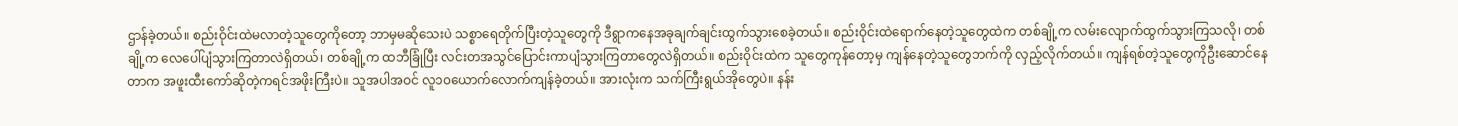ဌာန်ခဲ့တယ်။ စည်းဝိုင်းထဲမလာတဲ့သူတွေကိုတော့ ဘာမှမဆိုသေးပဲ သစ္စာရေတိုက်ပြီးတဲ့သူတွေကို ဒီရွာကနေအခုချက်ချင်းထွက်သွားစေခဲ့တယ်။ စည်းဝိုင်းထဲရောက်နေတဲ့သူတွေထဲက တစ်ချို့က လမ်းလျောက်ထွက်သွားကြသလို၊ တစ်ချို့က လေပေါ်ပျံသွားကြတာလဲရှိတယ်၊ တစ်ချို့က ထဘီခြုံပြီး လင်းတအသွင်ပြောင်းကာပျံသွားကြတာတွေလဲရှိတယ်။ စည်းဝိုင်းထဲက သူတွေကုန်တော့မှ ကျန်နေတဲ့သူတွေဘက်ကို လှည့်လိုက်တယ်။ ကျန်ရစ်တဲ့သူတွေကိုဦးဆောင်နေတာက အဖူးထီးကော်ဆိုတဲ့ကရင်အဖိုးကြီးပဲ။ သူအပါအဝင် လူ၁၀ယောက်လောက်ကျန်ခဲ့တယ်။ အားလုံးက သက်ကြီးရွယ်အိုတွေပဲ။ နန်း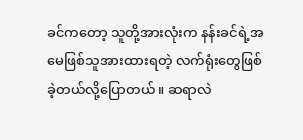ခင်ကတော့ သူတို့အားလုံးက နန်းခင်ရဲ့အမေဖြစ်သူအားထားရတဲ့ လက်ရုံးတွေဖြစ်ခဲ့တယ်လို့ပြောတယ်။ ဆရာလဲ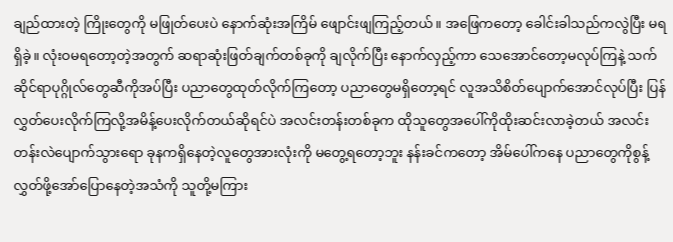ချည်ထားတဲ့ ကြိုးတွေကို မဖြုတ်ပေးပဲ နောက်ဆုံးအကြိမ် ဖျောင်းဖျကြည့်တယ်။ အဖြေကတော့ ခေါင်းခါသည်ကလွဲပြီး မရရှိခဲ့။ လုံးဝမရတော့တဲ့အတွက် ဆရာဆုံးဖြတ်ချက်တစ်ခုကို ချလိုက်ပြီး နောက်လှည့်ကာ သေအောင်တော့မလုပ်ကြနဲ့ သက်ဆိုင်ရာပုဂ္ဂိုလ်တွေဆီကိုအပ်ပြီး ပညာတွေထုတ်လိုက်ကြတော့ ပညာတွေမရှိတော့ရင် လူအသိစိတ်ပျောက်အောင်လုပ်ပြီး ပြန်လွှတ်ပေးလိုက်ကြလို့အမိန့်ပေးလိုက်တယ်ဆိုရင်ပဲ အလင်းတန်းတစ်ခုက ထိုသူတွေအပေါ်ကိုထိုးဆင်းလာခဲ့တယ် အလင်းတန်းလဲပျောက်သွားရော ခုနကရှိနေတဲ့လူတွေအားလုံးကို မတွေ့ရတော့ဘူး နန်းခင်ကတော့ အိမ်ပေါ်ကနေ ပညာတွေကိုစွန့်လွှတ်ဖို့အော်ပြောနေတဲ့အသံကို သူတို့မကြား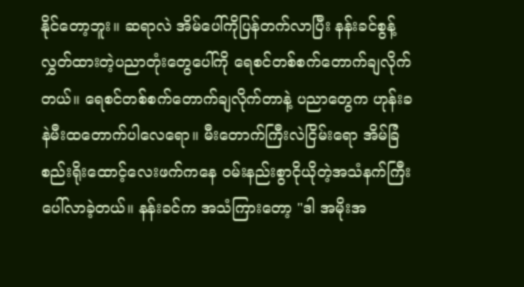နိုင်တော့ဘူး။ ဆရာလဲ အိမ်ပေါ်ကိုပြန်တက်လာပြီး နန်းခင်စွန့်လွှတ်ထားတဲ့ပညာတုံးတွေပေါ်ကို ရေစင်တစ်စက်တောက်ချလိုက်တယ်။ ရေစင်တစ်စက်တောက်ချလိုက်တာနဲ့ ပညာတွေက ဟုန်းခနဲမီးထတောက်ပါလေရော။ မီးတောက်ကြီးလဲငြိမ်းရော အိမ်ခြံစည်းရိုးထောင့်လေးဖက်ကနေ ဝမ်းနည်းစွာငိုယိုတဲ့အသံနက်ကြီးပေါ်လာခဲ့တယ်။ နန်းခင်က အသံကြားတော့ "ဒါ အမိုးအ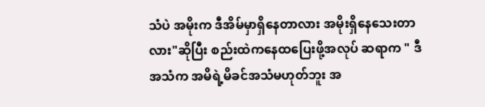သံပဲ အမိုးက ဒီအိမ်မှာရှိနေတာလား အမိုးရှိနေသေးတာလား"ဆိုပြီး စည်းထဲကနေထပြေးဖို့အလုပ် ဆရာက " ဒီအသံက အမိရဲ့မိခင်အသံမဟုတ်ဘူး အ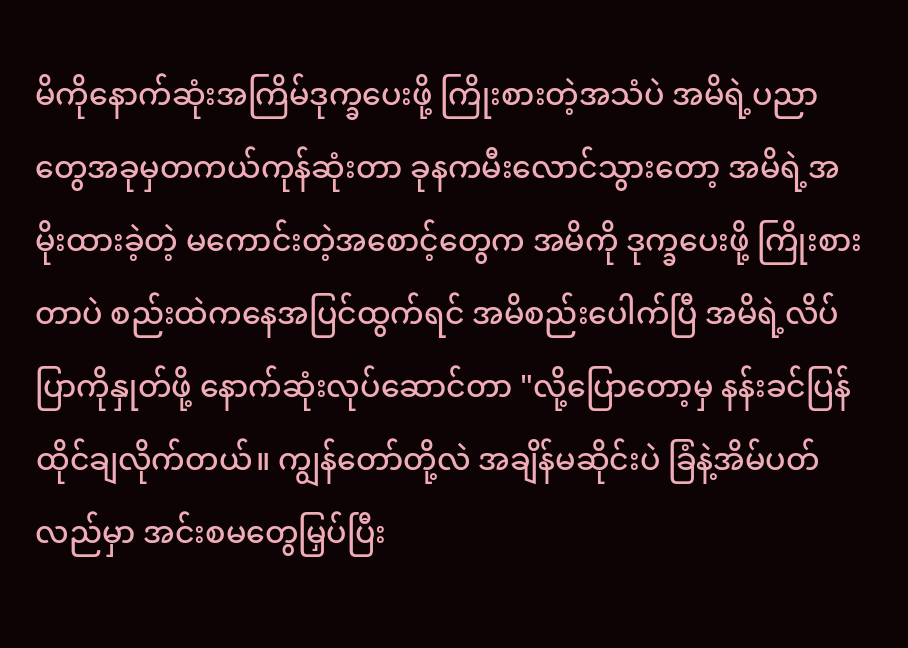မိကိုနောက်ဆုံးအကြိမ်ဒုက္ခပေးဖို့ ကြိုးစားတဲ့အသံပဲ အမိရဲ့ပညာတွေအခုမှတကယ်ကုန်ဆုံးတာ ခုနကမီးလောင်သွားတော့ အမိရဲ့အမိုးထားခဲ့တဲ့ မကောင်းတဲ့အစောင့်တွေက အမိကို ဒုက္ခပေးဖို့ ကြိုးစားတာပဲ စည်းထဲကနေအပြင်ထွက်ရင် အမိစည်းပေါက်ပြီ အမိရဲ့လိပ်ပြာကိုနှုတ်ဖို့ နောက်ဆုံးလုပ်ဆောင်တာ "လို့ပြောတော့မှ နန်းခင်ပြန်ထိုင်ချလိုက်တယ်။ ကျွန်တော်တို့လဲ အချိန်မဆိုင်းပဲ ခြံနဲ့အိမ်ပတ်လည်မှာ အင်းစမတွေမြှပ်ပြီး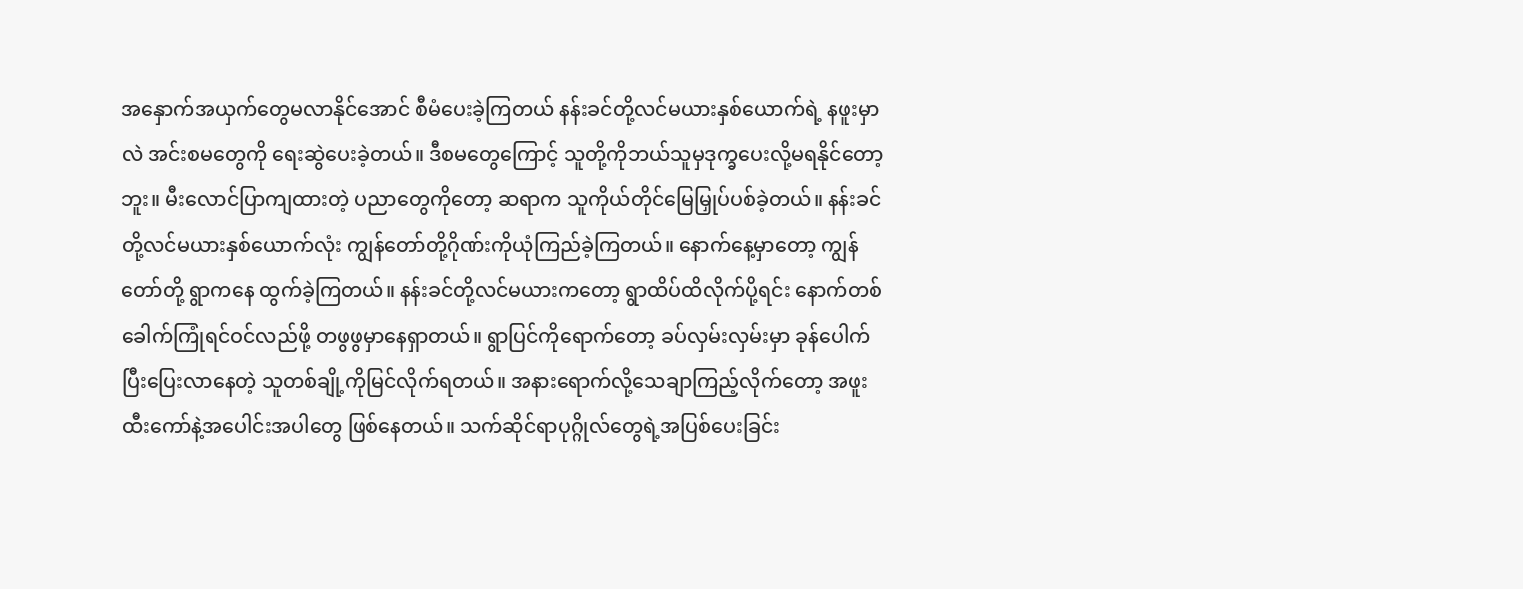အနှောက်အယှက်တွေမလာနိုင်အောင် စီမံပေးခဲ့ကြတယ် နန်းခင်တို့လင်မယားနှစ်ယောက်ရဲ့ နဖူးမှာလဲ အင်းစမတွေကို ရေးဆွဲပေးခဲ့တယ်။ ဒီစမတွေကြောင့် သူတို့ကိုဘယ်သူမှဒုက္ခပေးလို့မရနိုင်တော့ဘူး။ မီးလောင်ပြာကျထားတဲ့ ပညာတွေကိုတော့ ဆရာက သူကိုယ်တိုင်မြေမြှုပ်ပစ်ခဲ့တယ်။ နန်းခင်တို့လင်မယားနှစ်ယောက်လုံး ကျွန်တော်တို့ဂိုဏ်းကိုယုံကြည်ခဲ့ကြတယ်။ နောက်နေ့မှာတော့ ကျွန်တော်တို့ ရွာကနေ ထွက်ခဲ့ကြတယ်။ နန်းခင်တို့လင်မယားကတော့ ရွာထိပ်ထိလိုက်ပို့ရင်း နောက်တစ်ခေါက်ကြုံရင်ဝင်လည်ဖို့ တဖွဖွမှာနေရှာတယ်။ ရွာပြင်ကိုရောက်တော့ ခပ်လှမ်းလှမ်းမှာ ခုန်ပေါက်ပြီးပြေးလာနေတဲ့ သူတစ်ချို့ကိုမြင်လိုက်ရတယ်။ အနားရောက်လို့သေချာကြည့်လိုက်တော့ အဖူးထီးကော်နဲ့အပေါင်းအပါတွေ ဖြစ်နေတယ်။ သက်ဆိုင်ရာပုဂ္ဂိုလ်တွေရဲ့အပြစ်ပေးခြင်း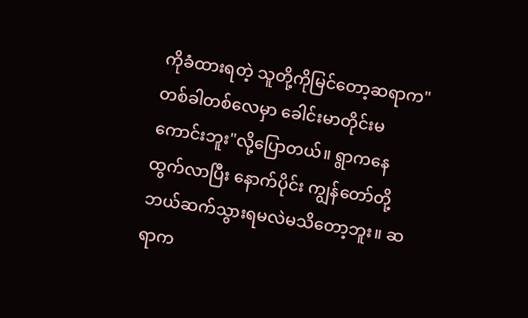ကိုခံထားရတဲ့ သူတို့ကိုမြင်တော့ဆရာက"တစ်ခါတစ်လေမှာ ခေါင်းမာတိုင်းမကောင်းဘူး"လို့ပြောတယ်။ ရွာကနေထွက်လာပြီး နောက်ပိုင်း ကျွန်တော်တို့ဘယ်ဆက်သွားရမလဲမသိတော့ဘူး။ ဆရာက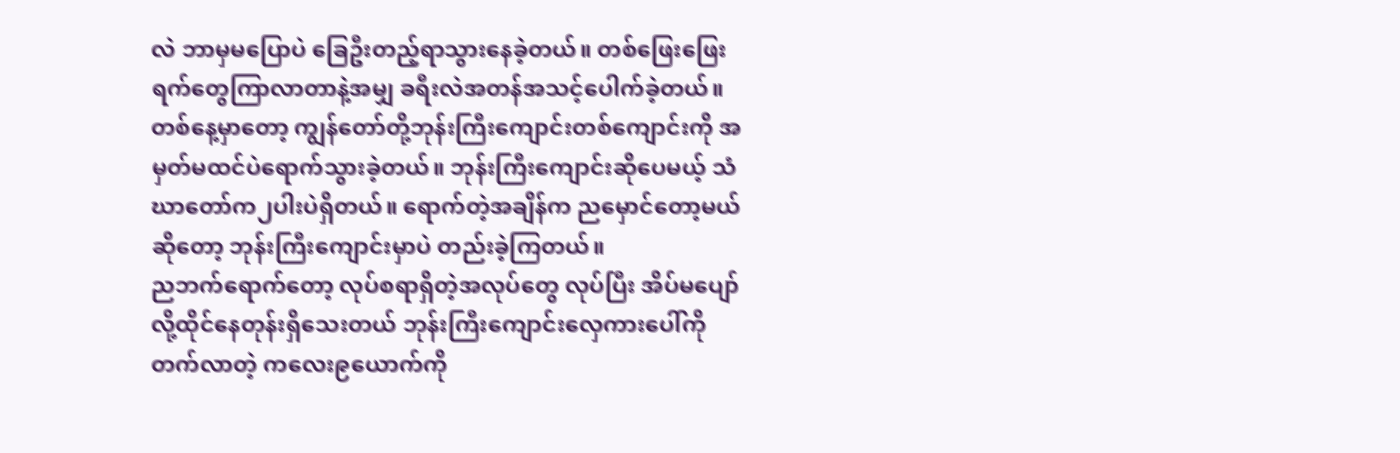လဲ ဘာမှမပြောပဲ ခြေဦးတည့်ရာသွားနေခဲ့တယ်။ တစ်ဖြေးဖြေးရက်တွေကြာလာတာနဲ့အမျှ ခရီးလဲအတန်အသင့်ပေါက်ခဲ့တယ်။ တစ်နေ့မှာတော့ ကျွန်တော်တို့ဘုန်းကြီးကျောင်းတစ်ကျောင်းကို အမှတ်မထင်ပဲရောက်သွားခဲ့တယ်။ ဘုန်းကြီးကျောင်းဆိုပေမယ့် သံဃာတော်က၂ပါးပဲရှိတယ်။ ရောက်တဲ့အချိန်က ညမှောင်တော့မယ်ဆိုတော့ ဘုန်းကြီးကျောင်းမှာပဲ တည်းခဲ့ကြတယ်။
ညဘက်ရောက်တော့ လုပ်စရာရှိတဲ့အလုပ်တွေ လုပ်ပြီး အိပ်မပျော်လို့ထိုင်နေတုန်းရှိသေးတယ် ဘုန်းကြီးကျောင်းလှေကားပေါ်ကို တက်လာတဲ့ ကလေး၉ယောက်ကို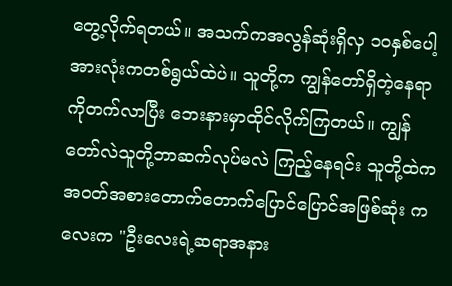တွေ့လိုက်ရတယ်။ အသက်ကအလွန်ဆုံးရှိလှ ၁၀နှစ်ပေါ့ အားလုံးကတစ်ရွယ်ထဲပဲ။ သူတို့က ကျွန်တော်ရှိတဲ့နေရာကိုတက်လာပြီး ဘေးနားမှာထိုင်လိုက်ကြတယ်။ ကျွန်တော်လဲသူတို့ဘာဆက်လုပ်မလဲ ကြည့်နေရင်း သူတို့ထဲက အဝတ်အစားတောက်တောက်ပြောင်ပြောင်အဖြစ်ဆုံး ကလေးက "ဦးလေးရဲ့ဆရာအနား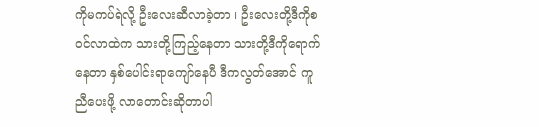ကိုမကပ်ရဲလို့ ဦးလေးဆီလာခဲ့တာ ၊ ဦးလေးတို့ဒီကိုစဝင်လာထဲက သားတို့ကြည့်နေတာ သားတို့ဒီကိုရောက်နေတာ နှစ်ပေါင်းရာကျော်နေပီ ဒီကလွတ်အောင် ကူညီပေးဖို့ လာတောင်းဆိုတာပါ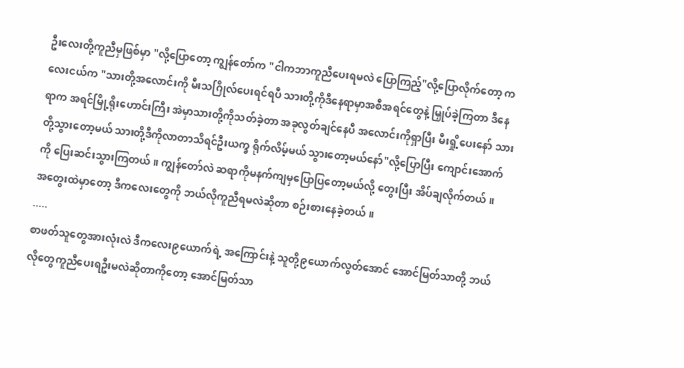ဦးလေးတို့ကူညီမှဖြစ်မှာ "လို့ပြောတော့ ကျွန်တော်က "ငါကဘာကူညီပေးရမလဲ ပြောကြည့်"လို့ပြောလိုက်တော့ ကလေးငယ်က "သားတို့အလောင်းကို မီးသဂြိုလ်ပေးရင်ရပီ သားတို့ကိုဒီနေရာမှာအစီအရင်တွေနဲ့ မြှုပ်ခဲ့ကြတာ ဒီနေရာက အရင်မြို့ရိုးဟောင်းကြီး အဲမှာသားတို့ကိုသတ်ခဲ့တာ အခုလွတ်ချင်နေပီ အလောင်းကိုရှာပြီး မီးရှို့ပေးနော် သားတို့သွားတော့မယ် သားတို့ဒီကိုလာတာသိရင်ဦးယက္ခ ရိုက်လိမ့်မယ် သွားတော့မယ်နော်"လို့ပြောပြီး ကျောင်းအောက်ကို ပြေးဆင်းသွားကြတယ်။ ကျွန်တော်လဲ ဆရာကိုမနက်ကျမှပြောပြတော့မယ်လို့ တွေးပြီး အိပ်ချလိုက်တယ်။
အတွေးထဲမှာတော့ ဒီကလေးတွေကို ဘယ်လိုကူညီရမလဲဆိုတာ စဉ်းစားနေခဲ့တယ်။
.....
စာဖတ်သူတွေအားလုံးလဲ ဒီကလေး၉ယောက်ရဲ့ အကြောင်းနဲ့ သူတို့၉ယောက်လွတ်အောင် အောင်မြတ်သာတို့ ဘယ်လိုတွေကူညီပေးရဦးမလဲဆိုတာကိုတော့ အောင်မြတ်သာ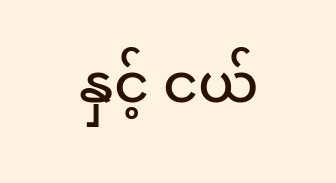နှင့် ငယ်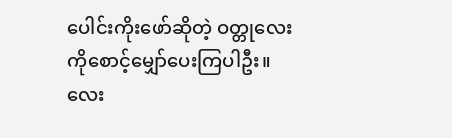ပေါင်းကိုးဖော်ဆိုတဲ့ ဝတ္တုလေးကိုစောင့်မျှော်ပေးကြပါဦး။
လေး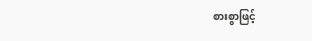စားစွာဖြင့်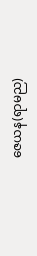ဇေယန(ရာမည)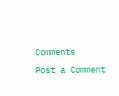Comments
Post a Comment